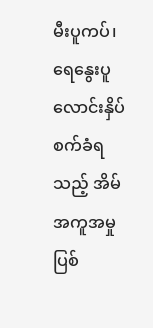မီးပူကပ်၊ ရေနွေးပူလောင်းနှိပ်စက်ခံရသည့် အိမ်အကူအမှု ပြစ်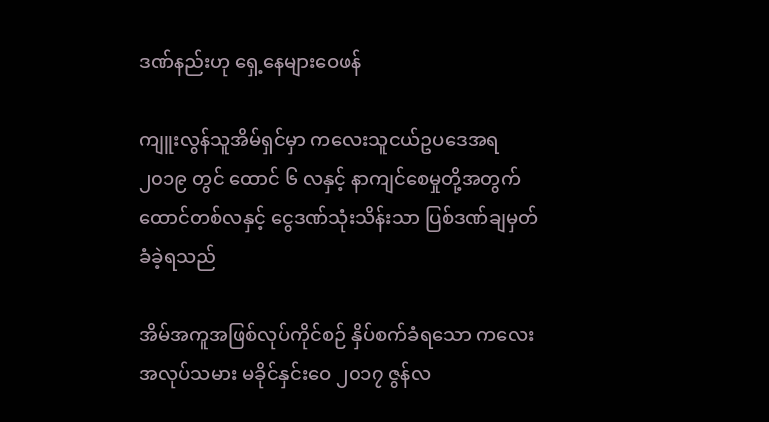ဒဏ်နည်းဟု ရှေ့နေများဝေဖန်

ကျူးလွန်သူအိမ်ရှင်မှာ ကလေးသူငယ်ဥပဒေအရ  ၂၀၁၉ တွင် ထောင် ၆ လနှင့် နာကျင်စေမှုတို့အတွက် ထောင်တစ်လနှင့် ငွေဒဏ်သုံးသိန်းသာ ပြစ်ဒဏ်ချမှတ်ခံခဲ့ရသည်

အိမ်အကူအဖြစ်လုပ်ကိုင်စဉ် နှိပ်စက်ခံရသော ကလေးအလုပ်သမား မခိုင်နှင်းဝေ ၂၀၁၇ ဇွန်လ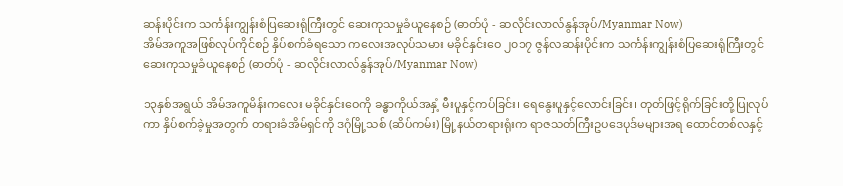ဆန်းပိုင်းက သင်္ကန်းကျွန်းစံပြဆေးရုံကြီးတွင် ဆေးကုသမှုခံယူနေစဉ် (ဓာတ်ပုံ - ဆလိုင်းလာလ်နွန်အုပ်/Myanmar Now)
အိမ်အကူအဖြစ်လုပ်ကိုင်စဉ် နှိပ်စက်ခံရသော ကလေးအလုပ်သမား မခိုင်နှင်းဝေ ၂၀၁၇ ဇွန်လဆန်းပိုင်းက သင်္ကန်းကျွန်းစံပြဆေးရုံကြီးတွင် ဆေးကုသမှုခံယူနေစဉ် (ဓာတ်ပုံ - ဆလိုင်းလာလ်နွန်အုပ်/Myanmar Now)

၁၃နှစ်အရွယ် အိမ်အကူမိန်းကလေး မခိုင်နှင်းဝေကို ခန္ဓာကိုယ်အနှံ့ မီးပူနှင့်ကပ်ခြင်း၊ ရေနွေးပူနှင့်လောင်းခြင်း၊ တုတ်ဖြင့်ရိုက်ခြင်းတို့ပြုလုပ်ကာ နှိပ်စက်ခဲ့မှုအတွက် တရားခံအိမ်ရှင်ကို ဒဂုံမြို့သစ် (ဆိပ်ကမ်း) မြို့နယ်တရားရုံးက ရာဇသတ်ကြီးဥပဒေပုဒ်မများအရ ထောင်တစ်လနှင့်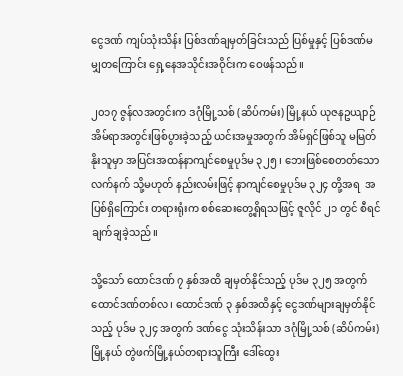ငွေဒဏ် ကျပ်သုံးသိန်း ပြစ်ဒဏ်ချမှတ်ခြင်းသည် ပြစ်မှုနှင့် ပြစ်ဒဏ်မမျှတကြောင်း ရှေ့နေအသိုင်းအဝိုင်းက ဝေဖန်သည်။

၂၀၁၇ ဇွန်လအတွင်းက ဒဂုံမြို့သစ် (ဆိပ်ကမ်း) မြို့နယ် ယုဇနဥယျာဉ်အိမ်ရာအတွင်းဖြစ်ပွားခဲ့သည့် ယင်းအမှုအတွက် အိမ်ရှင်ဖြစ်သူ မမြတ်နိုးသူမှာ အပြင်းအထန်နာကျင်စေမှုပုဒ်မ ၃၂၅ ၊ ဘေးဖြစ်စေတတ်သော လက်နက် သို့မဟုတ် နည်းလမ်းဖြင့် နာကျင်စေမှုပုဒ်မ ၃၂၄ တို့အရ  အပြစ်ရှိကြောင်း တရားရုံးက စစ်ဆေးတွေ့ရှိရသဖြင့် ဇူလိုင် ၂၁ တွင် စီရင်ချက်ချခဲ့သည်။

သို့သော် ထောင်ဒဏ် ၇ နှစ်အထိ ချမှတ်နိုင်သည့် ပုဒ်မ ၃၂၅ အတွက် ထောင်ဒဏ်တစ်လ၊ ထောင်ဒဏ် ၃ နှစ်အထိနှင့် ငွေဒဏ်များချမှတ်နိုင်သည့် ပုဒ်မ ၃၂၄ အတွက် ဒဏ်ငွေ သုံးသိန်းသာ ဒဂုံမြို့သစ် (ဆိပ်ကမ်း) မြို့နယ် တွဲဖက်မြို့နယ်တရားသူကြီး ဒေါ်ထွေး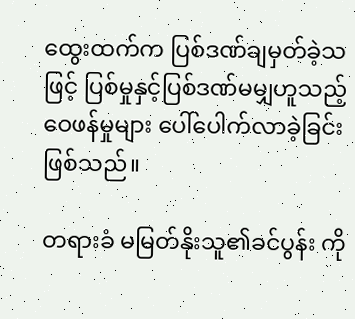ထွေးထက်က ပြစ်ဒဏ်ချမှတ်ခဲ့သဖြင့် ပြစ်မှုနှင့်ပြစ်ဒဏ်မမျှဟူသည့် ဝေဖန်မှုများ ပေါ်ပေါက်လာခဲ့ခြင်းဖြစ်သည်။

တရားခံ မမြတ်နိုးသူ၏ခင်ပွန်း ကို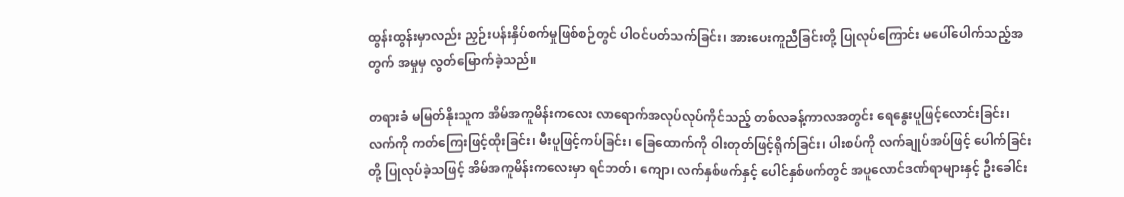ထွန်းထွန်းမှာလည်း ညှဉ်းပန်းနှိပ်စက်မှုဖြစ်စဉ်တွင် ပါဝင်ပတ်သက်ခြင်း၊ အားပေးကူညီခြင်းတို့ ပြုလုပ်ကြောင်း မပေါ်ပေါက်သည့်အတွက် အမှုမှ လွတ်မြောက်ခဲ့သည်။

တရားခံ မမြတ်နိုးသူက အိမ်အကူမိန်းကလေး လာရောက်အလုပ်လုပ်ကိုင်သည့် တစ်လခန့်ကာလအတွင်း ရေနွေးပူဖြင့်လောင်းခြင်း၊ လက်ကို ကတ်ကြေးဖြင့်ထိုးခြင်း၊ မီးပူဖြင့်ကပ်ခြင်း၊ ခြေထောက်ကို ဝါးတုတ်ဖြင့်ရိုက်ခြင်း၊ ပါးစပ်ကို လက်ချုပ်အပ်ဖြင့် ပေါက်ခြင်းတို့ ပြုလုပ်ခဲ့သဖြင့် အိမ်အကူမိန်းကလေးမှာ ရင်ဘတ်၊ ကျော၊ လက်နှစ်ဖက်နှင့် ပေါင်နှစ်ဖက်တွင် အပူလောင်ဒဏ်ရာများနှင့် ဦးခေါင်း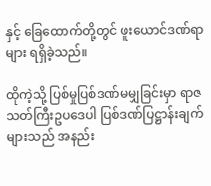နှင့် ခြေထောက်တို့တွင် ဖူးယောင်ဒဏ်ရာများ ရရှိခဲ့သည်။

ထိုကဲ့သို့ ပြစ်မှုပြစ်ဒဏ်မမျှခြင်းမှာ ရာဇသတ်ကြီးဥပဒေပါ ပြစ်ဒဏ်ပြဋ္ဌာန်းချက်များသည် အနည်း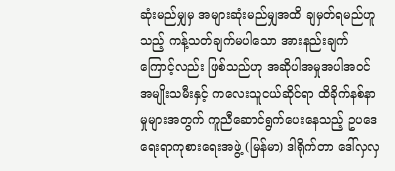ဆုံးမည်မျှမှ အများဆုံးမည်မျှအထိ ချမှတ်ရမည်ဟူသည့် ကန့်သတ်ချက်မပါသော အားနည်းချက်ကြောင့်လည်း ဖြစ်သည်ဟု အဆိုပါအမှုအပါအဝင် အမျိုးသမီးနှင့် ကလေးသူငယ်ဆိုင်ရာ ထိခိုက်နစ်နာမှုများအတွက် ကူညီဆောင်ရွက်ပေးနေသည့် ဥပဒေရေးရာကုစားရေးအဖွဲ့ (မြန်မာ) ဒါရိုက်တာ ဒေါ်လှလှ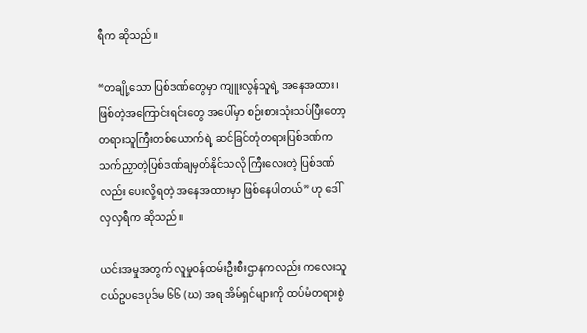ရီက ဆိုသည်။

“တချို့သော ပြစ်ဒဏ်တွေမှာ ကျူးလွန်သူရဲ့ အနေအထား၊ ဖြစ်တဲ့အကြောင်းရင်းတွေ အပေါ်မှာ စဉ်းစားသုံးသပ်ပြီးတော့ တရားသူကြီးတစ်ယောက်ရဲ့ ဆင်ခြင်တုံတရားပြစ်ဒဏ်က သက်ညှာတဲ့ပြစ်ဒဏ်ချမှတ်နိုင်သလို ကြီးလေးတဲ့ ပြစ်ဒဏ်လည်း ပေးလို့ရတဲ့ အနေအထားမှာ ဖြစ်နေပါတယ်” ဟု ဒေါ်လှလှရီက ဆိုသည်။

ယင်းအမှုအတွက် လူမှုဝန်ထမ်းဦးစီးဌာနကလည်း ကလေးသူငယ်ဥပဒေပုဒ်မ ၆၆ (ဃ) အရ အိမ်ရှင်များကို ထပ်မံတရားစွဲ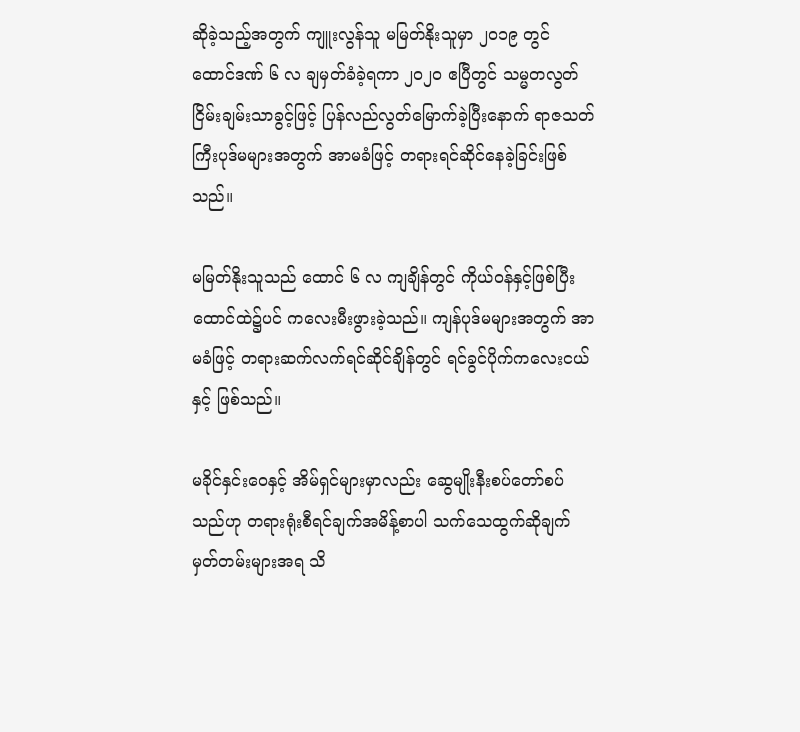ဆိုခဲ့သည့်အတွက် ကျူးလွန်သူ မမြတ်နိုးသူမှာ ၂၀၁၉ တွင် ထောင်ဒဏ် ၆ လ ချမှတ်ခံခဲ့ရကာ ၂၀၂၀ ဧပြီတွင် သမ္မတလွတ်ငြိမ်းချမ်းသာခွင့်ဖြင့် ပြန်လည်လွတ်မြောက်ခဲ့ပြီးနောက် ရာဇသတ်ကြီးပုဒ်မများအတွက် အာမခံဖြင့် တရားရင်ဆိုင်နေခဲ့ခြင်းဖြစ်သည်။

မမြတ်နိုးသူသည် ထောင် ၆ လ ကျချိန်တွင် ကိုယ်ဝန်နှင့်ဖြစ်ပြီး ထောင်ထဲ၌ပင် ကလေးမီးဖွားခဲ့သည်။ ကျန်ပုဒ်မများအတွက် အာမခံဖြင့် တရားဆက်လက်ရင်ဆိုင်ချိန်တွင် ရင်ခွင်ပိုက်ကလေးငယ်နှင့် ဖြစ်သည်။

မခိုင်နှင်းဝေနှင့် အိမ်ရှင်များမှာလည်း ဆွေမျိုးနီးစပ်တော်စပ်သည်ဟု တရားရုံးစီရင်ချက်အမိန့်စာပါ သက်သေထွက်ဆိုချက်မှတ်တမ်းများအရ သိ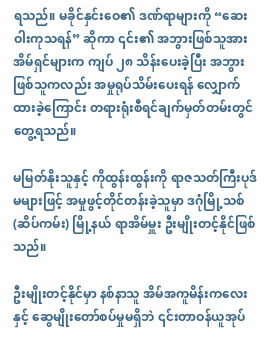ရသည်။ မခိုင်နှင်းဝေ၏ ဒဏ်ရာများကို “ဆေးဝါးကုသရန်” ဆိုကာ ၎င်း၏ အဘွားဖြစ်သူအား အိမ်ရှင်များက ကျပ် ၂၈ သိန်းပေးခဲ့ပြီး အဘွားဖြစ်သူကလည်း အမှုရုပ်သိမ်းပေးရန် လျှောက်ထားခဲ့ကြောင်း တရားရုံးစီရင်ချက်မှတ်တမ်းတွင် တွေ့ရသည်။

မမြတ်နိုးသူနှင့် ကိုထွန်းထွန်းကို ရာဇသတ်ကြီးပုဒ်မများဖြင့် အမှုဖွင့်တိုင်တန်းခဲ့သူမှာ ဒဂုံမြို့သစ် (ဆိပ်ကမ်း) မြို့နယ် ရာအိမ်မှူး ဦးမျိုးတင့်နိုင်ဖြစ်သည်။

ဦးမျိုးတင့်နိုင်မှာ နစ်နာသူ အိမ်အကူမိန်းကလေးနှင့် ဆွေမျိုးတော်စပ်မှုမရှိဘဲ ၎င်းတာဝန်ယူအုပ်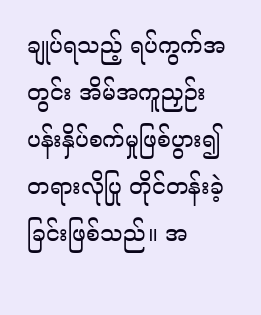ချုပ်ရသည့် ရပ်ကွက်အတွင်း အိမ်အကူညှဉ်းပန်းနှိပ်စက်မှုဖြစ်ပွား၍ တရားလိုပြု တိုင်တန်းခဲ့ခြင်းဖြစ်သည်။ အ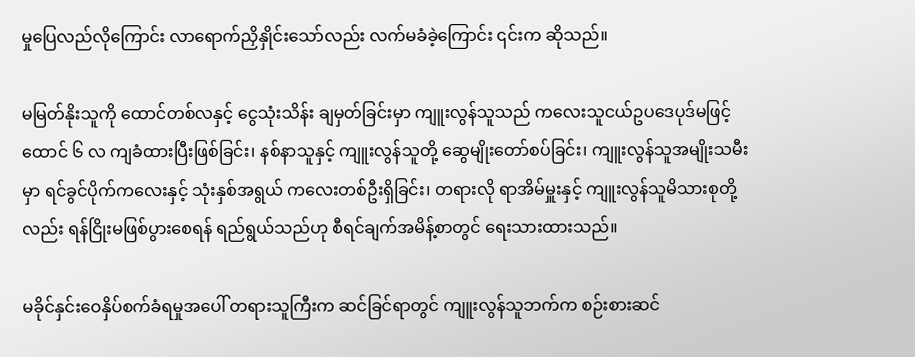မှုပြေလည်လိုကြောင်း လာရောက်ညှိနှိုင်းသော်လည်း လက်မခံခဲ့ကြောင်း ၎င်းက ဆိုသည်။

မမြတ်နိုးသူကို ထောင်တစ်လနှင့် ငွေသုံးသိန်း ချမှတ်ခြင်းမှာ ကျူးလွန်သူသည် ကလေးသူငယ်ဥပဒေပုဒ်မဖြင့် ထောင် ၆ လ ကျခံထားပြီးဖြစ်ခြင်း၊ နစ်နာသူနှင့် ကျူးလွန်သူတို့ ဆွေမျိုးတော်စပ်ခြင်း၊ ကျူးလွန်သူအမျိုးသမီးမှာ ရင်ခွင်ပိုက်ကလေးနှင့် သုံးနှစ်အရွယ် ကလေးတစ်ဦးရှိခြင်း၊ တရားလို ရာအိမ်မှူးနှင့် ကျူးလွန်သူမိသားစုတို့လည်း ရန်ငြိုးမဖြစ်ပွားစေရန် ရည်ရွယ်သည်ဟု စီရင်ချက်အမိန့်စာတွင် ရေးသားထားသည်။

မခိုင်နှင်းဝေနှိပ်စက်ခံရမှုအပေါ် တရားသူကြီးက ဆင်ခြင်ရာတွင် ကျူးလွန်သူဘက်က စဉ်းစားဆင်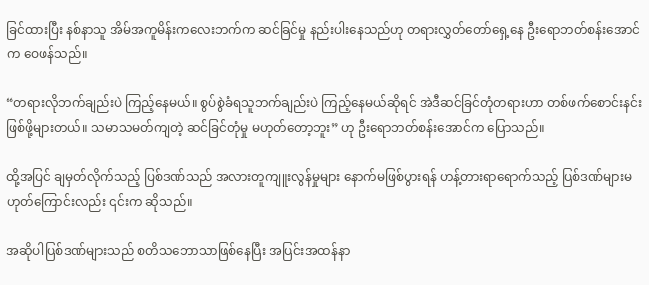ခြင်ထားပြီး နစ်နာသူ အိမ်အကူမိန်းကလေးဘက်က ဆင်ခြင်မှု နည်းပါးနေသည်ဟု တရားလွှတ်တော်ရှေ့နေ ဦးရောဘတ်စန်းအောင်က ဝေဖန်သည်။

“တရားလိုဘက်ချည်းပဲ ကြည့်နေမယ်။ စွပ်စွဲခံရသူဘက်ချည်းပဲ ကြည့်နေမယ်ဆိုရင် အဲဒီဆင်ခြင်တုံတရားဟာ တစ်ဖက်စောင်းနင်း ဖြစ်ဖို့များတယ်။ သမာသမတ်ကျတဲ့ ဆင်ခြင်တုံမှု မဟုတ်တော့ဘူး” ဟု ဦးရောဘတ်စန်းအောင်က ပြောသည်။

ထို့အပြင် ချမှတ်လိုက်သည့် ပြစ်ဒဏ်သည် အလားတူကျူးလွန်မှုများ နောက်မဖြစ်ပွားရန် ဟန့်တားရာရောက်သည့် ပြစ်ဒဏ်များမဟုတ်ကြောင်းလည်း ၎င်းက ဆိုသည်။

အဆိုပါပြစ်ဒဏ်များသည် စတိသဘောသာဖြစ်နေပြီး အပြင်းအထန်နာ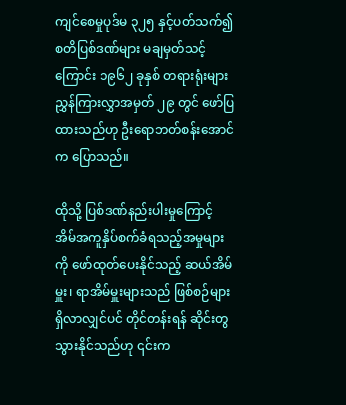ကျင်စေမှုပုဒ်မ ၃၂၅ နှင့်ပတ်သက်၍ စတိပြစ်ဒဏ်များ မချမှတ်သင့်ကြောင်း ၁၉၆၂ ခုနှစ် တရားရုံးများ ညွှန်ကြားလွှာအမှတ် ၂၉ တွင် ဖော်ပြထားသည်ဟု ဦးရောဘတ်စန်းအောင်က ပြောသည်။

ထိုသို့ ပြစ်ဒဏ်နည်းပါးမှုကြောင့် အိမ်အကူနှိပ်စက်ခံရသည့်အမှုများကို ဖော်ထုတ်ပေးနိုင်သည့် ဆယ်အိမ်မှူး၊ ရာအိမ်မှူးများသည် ဖြစ်စဉ်များရှိလာလျှင်ပင် တိုင်တန်းရန် ဆိုင်းတွသွားနိုင်သည်ဟု ၎င်းက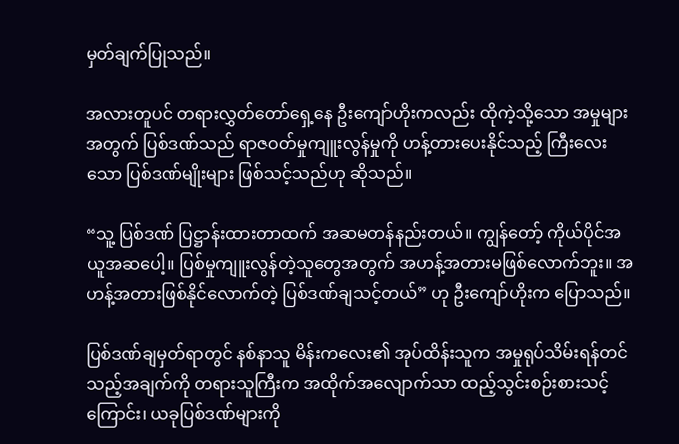မှတ်ချက်ပြုသည်။

အလားတူပင် တရားလွှတ်တော်ရှေ့နေ ဦးကျော်ဟိုးကလည်း ထိုကဲ့သို့သော အမှုများအတွက် ပြစ်ဒဏ်သည် ရာဇဝတ်မှုကျူးလွန်မှုကို ဟန့်တားပေးနိုင်သည့် ကြီးလေးသော ပြစ်ဒဏ်မျိုးများ ဖြစ်သင့်သည်ဟု ဆိုသည်။

“သူ့ ပြစ်ဒဏ် ပြဋ္ဌာန်းထားတာထက် အဆမတန်နည်းတယ်။ ကျွန်တော့် ကိုယ်ပိုင်အယူအဆပေါ့။ ပြစ်မှုကျူးလွန်တဲ့သူတွေအတွက် အဟန့်အတားမဖြစ်လောက်ဘူး။ အဟန့်အတားဖြစ်နိုင်လောက်တဲ့ ပြစ်ဒဏ်ချသင့်တယ်” ဟု ဦးကျော်ဟိုးက ပြောသည်။

ပြစ်ဒဏ်ချမှတ်ရာတွင် နစ်နာသူ မိန်းကလေး၏ အုပ်ထိန်းသူက အမှုရုပ်သိမ်းရန်တင်သည့်အချက်ကို တရားသူကြီးက အထိုက်အလျောက်သာ ထည့်သွင်းစဉ်းစားသင့်ကြောင်း၊ ယခုပြစ်ဒဏ်များကို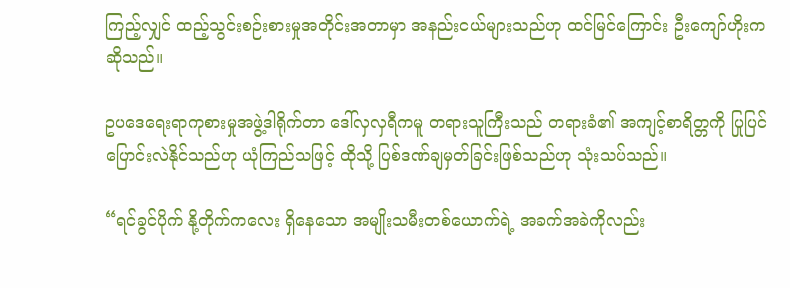ကြည့်လျှင် ထည့်သွင်းစဉ်းစားမှုအတိုင်းအတာမှာ အနည်းငယ်များသည်ဟု ထင်မြင်ကြောင်း ဦးကျော်ဟိုးက ဆိုသည်။

ဥပဒေရေးရာကုစားမှုအဖွဲ့ဒါရိုက်တာ ဒေါ်လှလှရီကမူ တရားသူကြီးသည် တရားခံ၏ အကျင့်စာရိတ္တကို ပြုပြင်ပြောင်းလဲနိုင်သည်ဟု ယုံကြည်သဖြင့် ထိုသို့ ပြစ်ဒဏ်ချမှတ်ခြင်းဖြစ်သည်ဟု သုံးသပ်သည်။

“ရင်ခွင်ပိုက် နို့တိုက်ကလေး ရှိနေသော အမျိုးသမီးတစ်ယောက်ရဲ့ အခက်အခဲကိုလည်း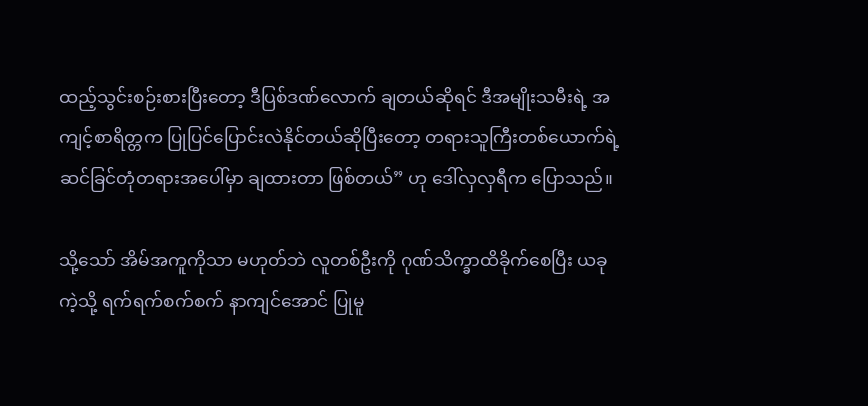ထည့်သွင်းစဉ်းစားပြီးတော့ ဒီပြစ်ဒဏ်လောက် ချတယ်ဆိုရင် ဒီအမျိုးသမီးရဲ့ အကျင့်စာရိတ္တက ပြုပြင်ပြောင်းလဲနိုင်တယ်ဆိုပြီးတော့ တရားသူကြီးတစ်ယောက်ရဲ့ ဆင်ခြင်တုံတရားအပေါ်မှာ ချထားတာ ဖြစ်တယ်” ဟု ဒေါ်လှလှရီက ပြောသည်။

သို့သော် အိမ်အကူကိုသာ မဟုတ်ဘဲ လူတစ်ဦးကို ဂုဏ်သိက္ခာထိခိုက်စေပြီး ယခုကဲ့သို့ ရက်ရက်စက်စက် နာကျင်အောင် ပြုမူ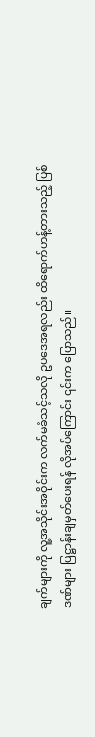ချက်များကို လူ့အသိုင်းအဝိုင်းက လက်မခံသင့်သလို ဥပဒေအရလည်း ထိရောက်ဟန့်တားသည့် ပြစ်ဒဏ်များ ပြဋ္ဌာန်းချမှတ်ပေးရန် လိုအပ်ကြောင်း ၎င်းက ပြောသည်။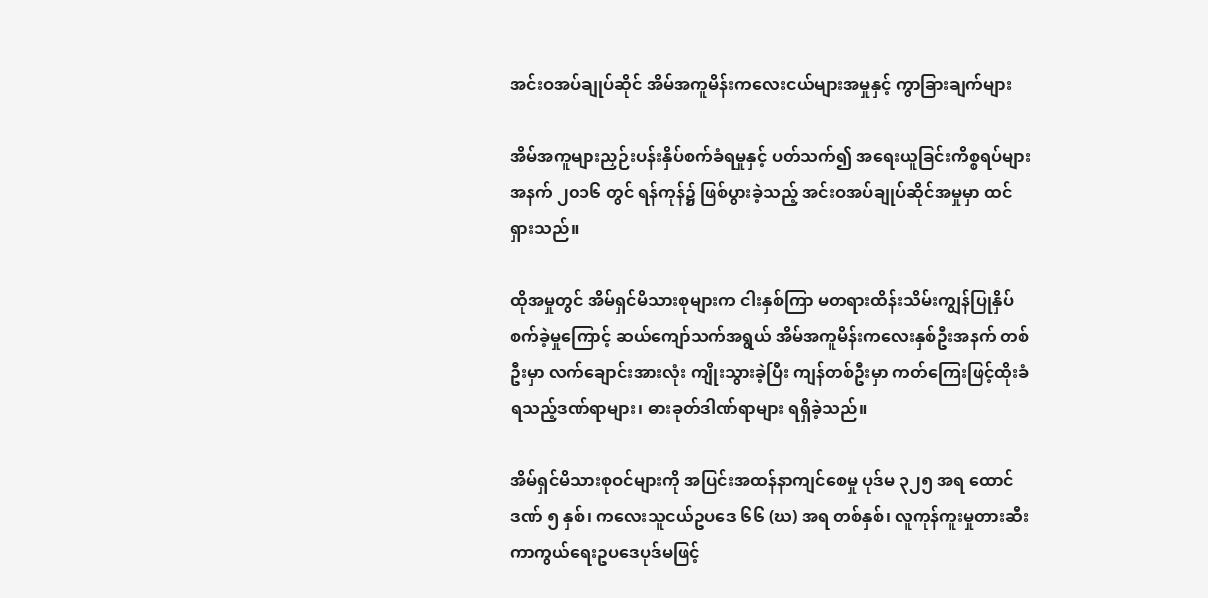အင်းဝအပ်ချုပ်ဆိုင် အိမ်အကူမိန်းကလေးငယ်များအမှုနှင့် ကွာခြားချက်များ

အိမ်အကူများညှဉ်းပန်းနှိပ်စက်ခံရမှုနှင့် ပတ်သက်၍ အရေးယူခြင်းကိစ္စရပ်များအနက် ၂၀၁၆ တွင် ရန်ကုန်၌ ဖြစ်ပွားခဲ့သည့် အင်းဝအပ်ချုပ်ဆိုင်အမှုမှာ ထင်ရှားသည်။

ထိုအမှုတွင် အိမ်ရှင်မိသားစုများက ငါးနှစ်ကြာ မတရားထိန်းသိမ်းကျွန်ပြုနှိပ်စက်ခဲ့မှုကြောင့် ဆယ်ကျော်သက်အရွယ် အိမ်အကူမိန်းကလေးနှစ်ဦးအနက် တစ်ဦးမှာ လက်ချောင်းအားလုံး ကျိုးသွားခဲ့ပြီး ကျန်တစ်ဦးမှာ ကတ်ကြေးဖြင့်ထိုးခံရသည့်ဒဏ်ရာများ၊ ဓားခုတ်ဒါဏ်ရာများ ရရှိခဲ့သည်။

အိမ်ရှင်မိသားစုဝင်များကို အပြင်းအထန်နာကျင်စေမှု ပုဒ်မ ၃၂၅ အရ ထောင်ဒဏ် ၅ နှစ်၊ ကလေးသူငယ်ဥပဒေ ၆၆ (ဃ) အရ တစ်နှစ်၊ လူကုန်ကူးမှုတားဆီးကာကွယ်ရေးဥပဒေပုဒ်မဖြင့်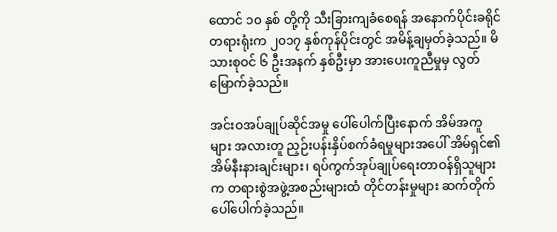ထောင် ၁၀ နှစ် တို့ကို သီးခြားကျခံစေရန် အနောက်ပိုင်းခရိုင်တရားရုံးက ၂၀၁၇ နှစ်ကုန်ပိုင်းတွင် အမိန့်ချမှတ်ခဲ့သည်။ မိသားစုဝင် ၆ ဦးအနက် နှစ်ဦးမှာ အားပေးကူညီမှုမှ လွတ်မြောက်ခဲ့သည်။

အင်းဝအပ်ချုပ်ဆိုင်အမှု ပေါ်ပေါက်ပြီးနောက် အိမ်အကူများ အလားတူ ညှဉ်းပန်းနှိပ်စက်ခံရမှုများအပေါ် အိမ်ရှင်၏ အိမ်နီးနားချင်းများ၊ ရပ်ကွက်အုပ်ချုပ်ရေးတာဝန်ရှိသူများက တရားစွဲအဖွဲ့အစည်းများထံ တိုင်တန်းမှုများ ဆက်တိုက်ပေါ်ပေါက်ခဲ့သည်။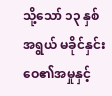သို့သော် ၁၃ နှစ်အရွယ် မခိုင်နှင်းဝေ၏အမှုနှင့်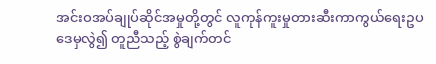အင်းဝအပ်ချုပ်ဆိုင်အမှုတို့တွင် လူကုန်ကူးမှုတားဆီးကာကွယ်ရေးဥပဒေမှလွဲ၍ တူညီသည့် စွဲချက်တင်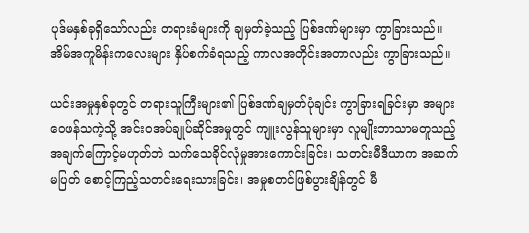ပုဒ်မနှစ်ခုရှိသော်လည်း တရားခံများကို ချမှတ်ခဲ့သည့် ပြစ်ဒဏ်များမှာ ကွာခြားသည်။ အိမ်အကူမိန်းကလေးများ နှိပ်စက်ခံရသည့် ကာလအတိုင်းအတာလည်း ကွာခြားသည်။

ယင်းအမှုနှစ်ခုတွင် တရားသူကြီးများ၏ ပြစ်ဒဏ်ချမှတ်ပုံချင်း ကွာခြားရခြင်းမှာ အများဝေဖန်သကဲ့သို့ အင်းဝအပ်ချုပ်ဆိုင်အမှုတွင် ကျူးလွန်သူများမှာ လူမျိုးဘာသာမတူသည့် အချက်ကြောင့်မဟုတ်ဘဲ သက်သေခိုင်လုံမှုအားကောင်းခြင်း၊ သတင်းမီဒီယာက အဆက်မပြတ် စောင့်ကြည့်သတင်းရေးသားခြင်း၊ အမှုစတင်ဖြစ်ပွားချိန်တွင် မီ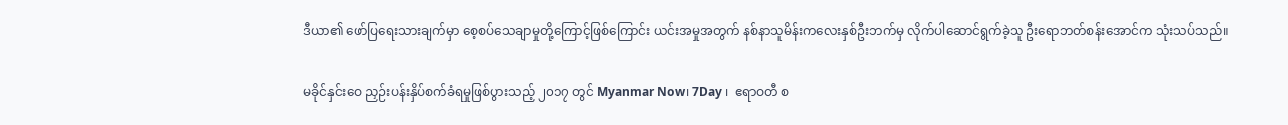ဒီယာ၏ ဖော်ပြရေးသားချက်မှာ စေ့စပ်သေချာမှုတို့ကြောင့်ဖြစ်ကြောင်း ယင်းအမှုအတွက် နစ်နာသူမိန်းကလေးနှစ်ဦးဘက်မှ လိုက်ပါဆောင်ရွက်ခဲ့သူ ဦးရောဘတ်စန်းအောင်က သုံးသပ်သည်။

မခိုင်နှင်းဝေ ညှဉ်းပန်းနှိပ်စက်ခံရမှုဖြစ်ပွားသည့် ၂၀၁၇ တွင် Myanmar Now၊ 7Day ၊  ဧရာဝတီ စ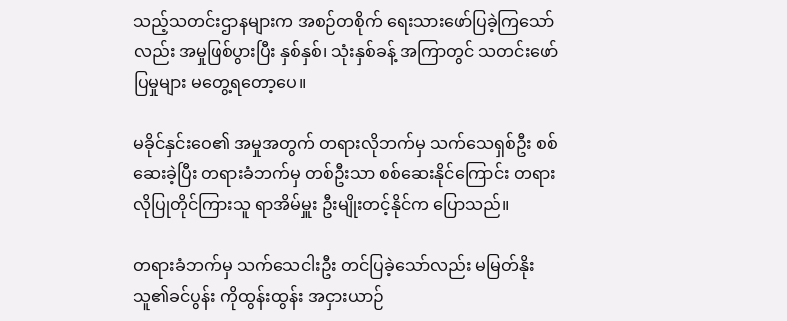သည့်သတင်းဌာနများက အစဉ်တစိုက် ရေးသားဖော်ပြခဲ့ကြသော်လည်း အမှုဖြစ်ပွားပြီး နှစ်နှစ်၊ သုံးနှစ်ခန့် အကြာတွင် သတင်းဖော်ပြမှုများ မတွေ့ရတော့ပေ။

မခိုင်နှင်းဝေ၏ အမှုအတွက် တရားလိုဘက်မှ သက်သေရှစ်ဦး စစ်ဆေးခဲ့ပြီး တရားခံဘက်မှ တစ်ဦးသာ စစ်ဆေးနိုင်ကြောင်း တရားလိုပြုတိုင်ကြားသူ ရာအိမ်မှူး ဦးမျိုးတင့်နိုင်က ပြောသည်။

တရားခံဘက်မှ သက်သေငါးဦး တင်ပြခဲ့သော်လည်း မမြတ်နိုးသူ၏ခင်ပွန်း ကိုထွန်းထွန်း အငှားယာဉ်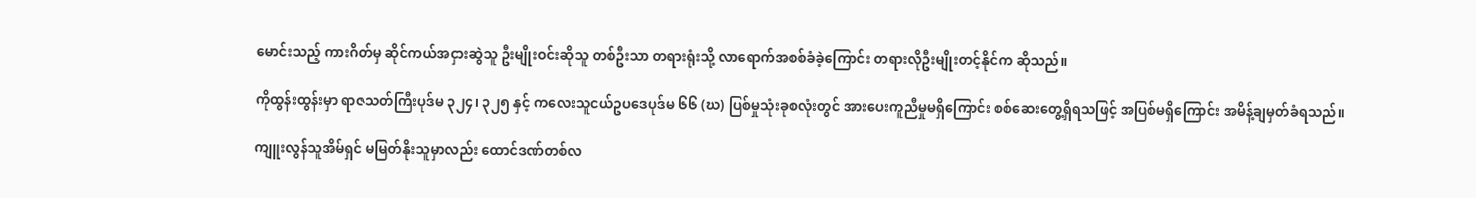မောင်းသည့် ကားဂိတ်မှ ဆိုင်ကယ်အငှားဆွဲသူ ဦးမျိုးဝင်းဆိုသူ တစ်ဦးသာ တရားရုံးသို့ လာရောက်အစစ်ခံခဲ့ကြောင်း တရားလိုဦးမျိုးတင့်နိုင်က ဆိုသည်။

ကိုထွန်းထွန်းမှာ ရာဇသတ်ကြီးပုဒ်မ ၃၂၄၊ ၃၂၅ နှင့် ကလေးသူငယ်ဥပဒေပုဒ်မ ၆၆ (ဃ) ပြစ်မှုသုံးခုစလုံးတွင် အားပေးကူညီမှုမရှိကြောင်း စစ်ဆေးတွေ့ရှိရသဖြင့် အပြစ်မရှိကြောင်း အမိန့်ချမှတ်ခံရသည်။

ကျူးလွန်သူအိမ်ရှင် မမြတ်နိုးသူမှာလည်း ထောင်ဒဏ်တစ်လ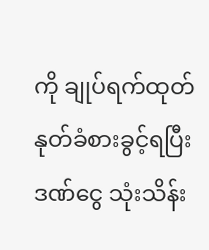ကို ချုပ်ရက်ထုတ်နုတ်ခံစားခွင့်ရပြီး ဒဏ်ငွေ သုံးသိန်း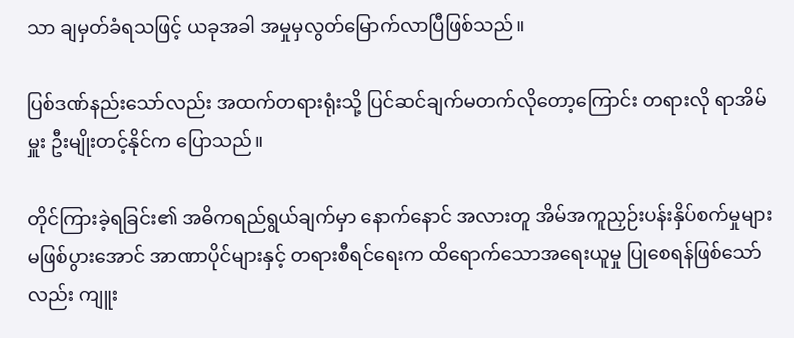သာ ချမှတ်ခံရသဖြင့် ယခုအခါ အမှုမှလွတ်မြောက်လာပြီဖြစ်သည်။

ပြစ်ဒဏ်နည်းသော်လည်း အထက်တရားရုံးသို့ ပြင်ဆင်ချက်မတက်လိုတော့ကြောင်း တရားလို ရာအိမ်မှူး ဦးမျိုးတင့်နိုင်က ပြောသည်။

တိုင်ကြားခဲ့ရခြင်း၏ အဓိကရည်ရွယ်ချက်မှာ နောက်နောင် အလားတူ အိမ်အကူညှဉ်းပန်းနှိပ်စက်မှုများ မဖြစ်ပွားအောင် အာဏာပိုင်များနှင့် တရားစီရင်ရေးက ထိရောက်သောအရေးယူမှု ပြုစေရန်ဖြစ်သော်လည်း ကျူး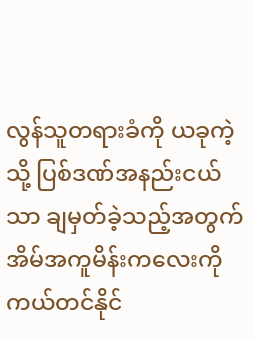လွန်သူတရားခံကို ယခုကဲ့သို့ ပြစ်ဒဏ်အနည်းငယ်သာ ချမှတ်ခဲ့သည့်အတွက် အိမ်အကူမိန်းကလေးကို ကယ်တင်နိုင်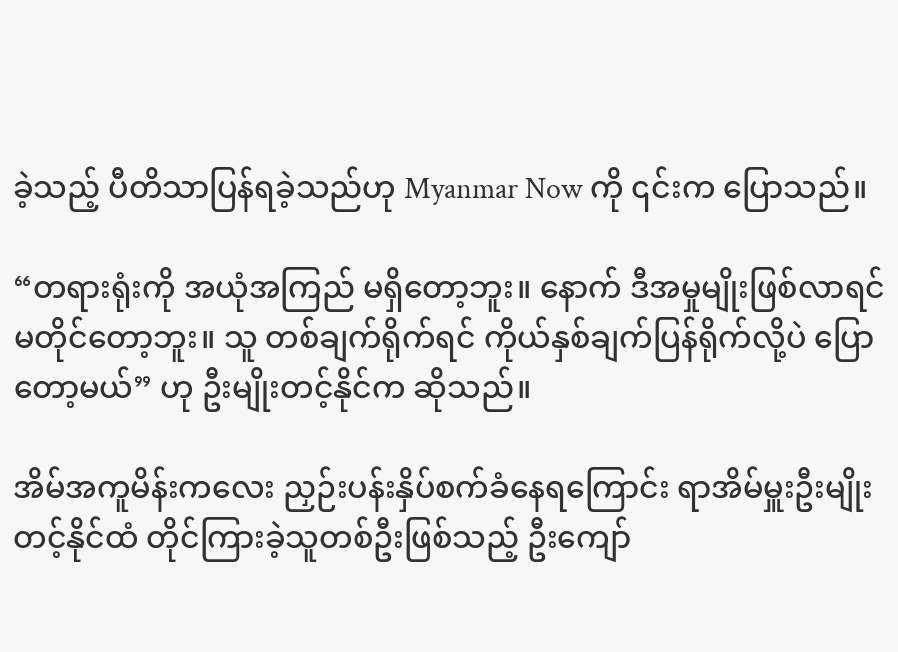ခဲ့သည့် ပီတိသာပြန်ရခဲ့သည်ဟု Myanmar Now ကို ၎င်းက ပြောသည်။

“တရားရုံးကို အယုံအကြည် မရှိတော့ဘူး။ နောက် ဒီအမှုမျိုးဖြစ်လာရင် မတိုင်တော့ဘူး။ သူ တစ်ချက်ရိုက်ရင် ကိုယ်နှစ်ချက်ပြန်ရိုက်လို့ပဲ ပြောတော့မယ်” ဟု ဦးမျိုးတင့်နိုင်က ဆိုသည်။

အိမ်အကူမိန်းကလေး ညှဉ်းပန်းနှိပ်စက်ခံနေရကြောင်း ရာအိမ်မှူးဦးမျိုးတင့်နိုင်ထံ တိုင်ကြားခဲ့သူတစ်ဦးဖြစ်သည့် ဦးကျော်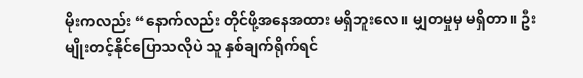မိုးကလည်း “နောက်လည်း တိုင်ဖို့အနေအထား မရှိဘူးလေ။ မျှတမှုမှ မရှိတာ။ ဦးမျိုးတင့်နိုင်ပြောသလိုပဲ သူ နှစ်ချက်ရိုက်ရင်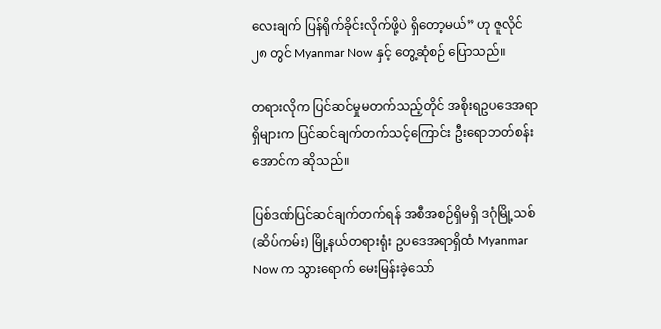လေးချက် ပြန်ရိုက်ခိုင်းလိုက်ဖို့ပဲ ရှိတော့မယ်” ဟု ဇူလိုင် ၂၈ တွင် Myanmar Now နှင့် တွေ့ဆုံစဉ် ပြောသည်။

တရားလိုက ပြင်ဆင်မှုမတက်သည့်တိုင် အစိုးရဥပဒေအရာရှိများက ပြင်ဆင်ချက်တက်သင့်ကြောင်း ဦးရောဘတ်စန်းအောင်က ဆိုသည်။

ပြစ်ဒဏ်ပြင်ဆင်ချက်တက်ရန် အစီအစဉ်ရှိမရှိ ဒဂုံမြို့သစ် (ဆိပ်ကမ်း) မြို့နယ်တရားရုံး ဥပဒေအရာရှိထံ Myanmar Now က သွားရောက် မေးမြန်းခဲ့သော်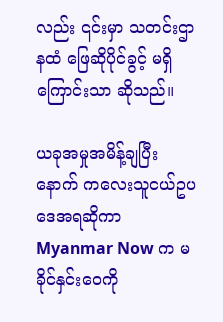လည်း ၎င်းမှာ သတင်းဌာနထံ ဖြေဆိုပိုင်ခွင့် မရှိကြောင်းသာ ဆိုသည်။

ယခုအမှုအမိန့်ချပြီးနောက် ကလေးသူငယ်ဥပဒေအရဆိုကာ Myanmar Now က မခိုင်နှင်းဝေကို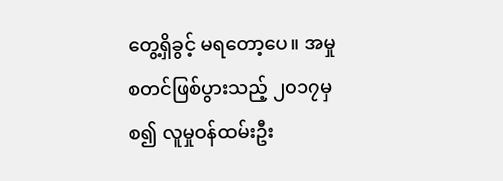တွေ့ရှိခွင့် မရတော့ပေ။ အမှုစတင်ဖြစ်ပွားသည့် ၂၀၁၇မှ စ၍ လူမှုဝန်ထမ်းဦး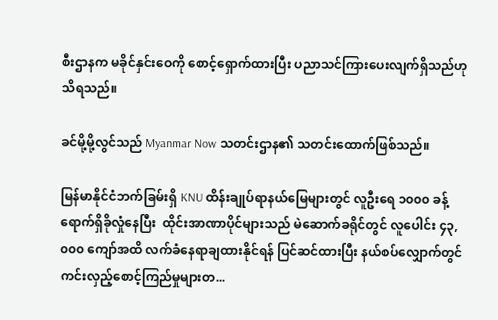စီးဌာနက မခိုင်နှင်းဝေကို စောင့်ရှောက်ထားပြီး ပညာသင်ကြားပေးလျက်ရှိသည်ဟု သိရသည်။

ခင်မို့မို့လွင်သည် Myanmar Now သတင်းဌာန၏ သတင်းထောက်ဖြစ်သည်။

မြန်မာနိုင်ငံဘက်ခြမ်းရှိ KNU ထိန်းချုပ်ရာနယ်မြေများတွင် လူဦးရေ ၁၀၀၀ ခန့် ရောက်ရှိခိုလှုံနေပြီး  ထိုင်းအာဏာပိုင်များသည် မဲဆောက်ခရိုင်တွင် လူပေါင်း ၄၃,၀၀၀ ကျော်အထိ လက်ခံနေရာချထားနိုင်ရန် ပြင်ဆင်ထားပြီး နယ်စပ်လျှောက်တွင် ကင်းလှည့်စောင့်ကြည်မှုများတ...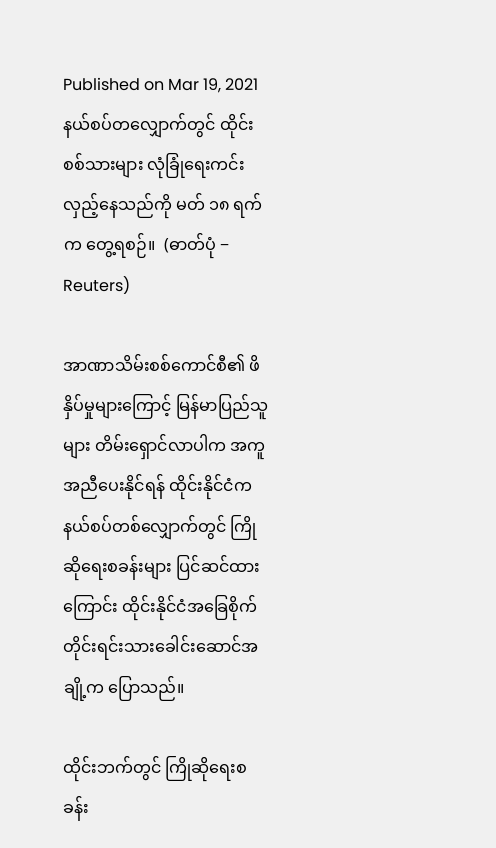Published on Mar 19, 2021
နယ်စပ်တလျှောက်တွင် ထိုင်းစစ်သားများ လုံခြုံရေးကင်းလှည့်နေသည်ကို မတ် ၁၈ ရက်က တွေ့ရစဉ်။  (ဓာတ်ပုံ − Reuters)

အာဏာသိမ်းစစ်ကောင်စီ၏ ဖိနှိပ်မှုများကြောင့် မြန်မာပြည်သူများ တိမ်းရှောင်လာပါက အကူအညီပေးနိုင်ရန် ထိုင်းနိုင်ငံက နယ်စပ်တစ်လျှောက်တွင် ကြိုဆိုရေးစခန်းများ ပြင်ဆင်ထားကြောင်း ထိုင်းနိုင်ငံအခြေစိုက် တိုင်းရင်းသားခေါင်းဆောင်အချို့က ပြောသည်။

ထိုင်းဘက်တွင် ကြိုဆိုရေးစခန်း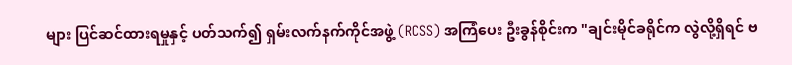များ ပြင်ဆင်ထားရမှုနှင့် ပတ်သက်၍ ရှမ်းလက်နက်ကိုင်အဖွဲ့ (RCSS) အကြံပေး ဦးခွန်စိုင်းက "ချင်းမိုင်ခရိုင်က လွဲလို့ရှိရင် ဗ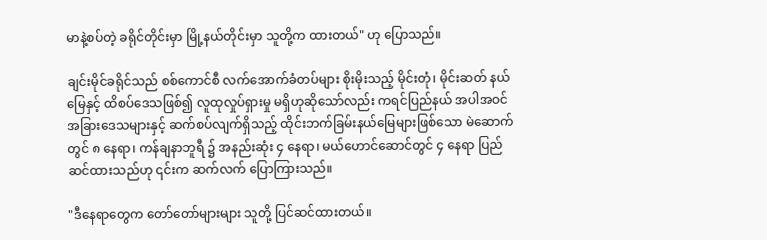မာနဲ့စပ်တဲ့ ခရိုင်တိုင်းမှာ မြို့နယ်တိုင်းမှာ သူတို့က ထားတယ်" ဟု ပြောသည်။

ချင်းမိုင်ခရိုင်သည် စစ်ကောင်စီ လက်အောက်ခံတပ်များ စိုးမိုးသည့် မိုင်းတုံ၊ မိုင်းဆတ် နယ်မြေနှင့် ထိစပ်ဒေသဖြစ်၍ လူထုလှုပ်ရှားမှု မရှိဟုဆိုသော်လည်း ကရင်ပြည်နယ် အပါအဝင် အခြားဒေသများနှင့် ဆက်စပ်လျက်ရှိသည့် ထိုင်းဘက်ခြမ်းနယ်မြေများဖြစ်သော မဲ‌ဆောက်တွင် ၈ နေရာ၊ ကန်ချနာဘူရီ ၌ အနည်းဆုံး ၄ နေရာ၊ မယ်ဟောင်ဆောင်တွင် ၄ နေရာ ပြည်ဆင်ထားသည်ဟု ၎င်းက ဆက်လက် ပြောကြားသည်။

"ဒီနေရာတွေက တော်တော်များများ သူတို့ ပြင်ဆင်ထားတယ်။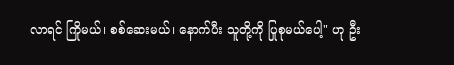လာရင် ကြိုမယ်၊ စစ်ဆေးမယ်၊ နောက်ပီး သူတို့ကို ပြုစုမယ်ပေါ့" ဟု ဦး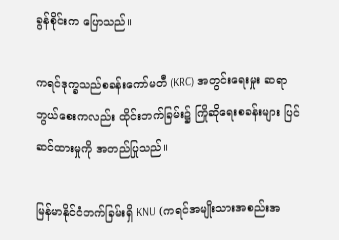ခွန်စိုင်းက ပြောသည်။

ကရင်ဒုက္ခသည်စခန်းကော်မတီ (KRC) အတွင်းရေးမှုး ဆရာဘွယ်စေးကလည်း ထိုင်းဘက်ခြမ်း၌ ကြိုဆိုရေးစခန်းများ ပြင်ဆင်ထားမှုကို အတည်ပြုသည်။

မြန်မာနိုင်ငံဘက်ခြမ်းရှိ KNU (ကရင်အမျိုးသားအစည်းအ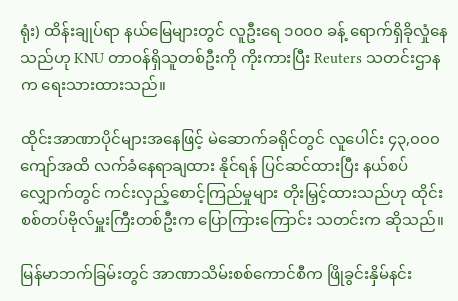ရုံး) ထိန်းချုပ်ရာ နယ်မြေများတွင် လူဦးရေ ၁၀၀၀ ခန့် ရောက်ရှိခိုလှုံနေသည်ဟု KNU တာဝန်ရှိသူတစ်ဦးကို ကိုးကားပြီး Reuters သတင်းဌာနက ရေးသားထားသည်။

ထိုင်းအာဏာပိုင်များအနေဖြင့် မဲဆောက်ခရိုင်တွင် လူပေါင်း ၄၃,၀၀၀ ကျော်အထိ လက်ခံနေရာချထား နိုင်ရန် ပြင်ဆင်ထားပြီး နယ်စပ်လျှောက်တွင် ကင်းလှည့်စောင့်ကြည်မှုများ တိုးမြှင့်ထားသည်ဟု ထိုင်းစစ်တပ်ဗိုလ်မှူးကြီးတစ်ဦးက ပြောကြားကြောင်း သတင်းက ဆိုသည်။

မြန်မာဘက်ခြမ်းတွင် အာဏာသိမ်းစစ်ကောင်စီက ဖြိုခွင်းနှိမ်နင်း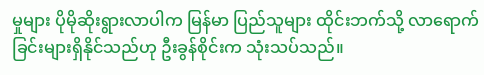မှုများ ပိုမိုဆိုးရွားလာပါက မြန်မာ ပြည်သူများ ထိုင်းဘက်သို့ လာရောက်ခြင်းများရှိနိုင်သည်ဟု ဦးခွန်စိုင်းက သုံးသပ်သည်။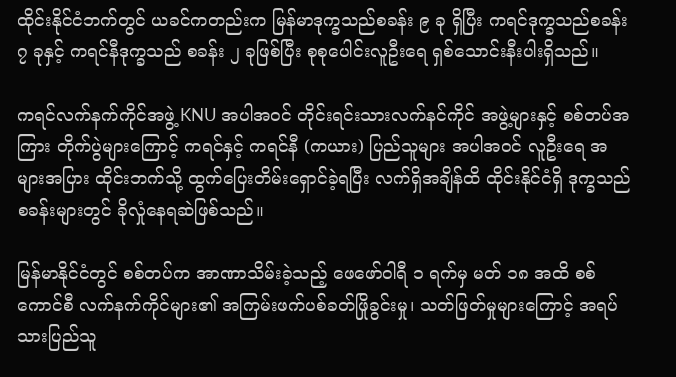ထိုင်းနိုင်ငံဘက်တွင် ယခင်ကတည်းက မြန်မာဒုက္ခသည်စခန်း ၉ ခု ရှိပြီး ကရင်ဒုက္ခသည်စခန်း ၇ ခုနှင့် ကရင်နီဒုက္ခသည် စခန်း ၂ ခုဖြစ်ပြီး စုစုပေါင်းလူဦးရေ ရှစ်သောင်းနီးပါးရှိသည်။

ကရင်လက်နက်ကိုင်အဖွဲ့ KNU အပါအဝင် တိုင်းရင်းသားလက်နင်ကိုင် အဖွဲ့များနှင့် စစ်တပ်အကြား တိုက်ပွဲများကြောင့် ကရင်နှင့် ကရင်နီ (ကယား) ပြည်သူများ အပါအဝင် လူဦးရေ အများအပြား ထိုင်းဘက်သို့ ထွက်ပြေးတိမ်းရှောင်ခဲ့ရပြီး လက်ရှိအချိန်ထိ ထိုင်းနိုင်ငံရှိ ဒုက္ခသည်စခန်းများတွင် ခိုလှုံနေရဆဲဖြစ်သည်။

မြန်မာနိုင်ငံတွင် စစ်တပ်က အာဏာသိမ်းခဲ့သည့် ဖေဖော်ဝါရီ ၁ ရက်မှ မတ် ၁၈ အထိ စစ်ကောင်စီ လက်နက်ကိုင်များ၏ အကြမ်းဖက်ပစ်ခတ်ဖြိုခွင်းမှု၊ သတ်ဖြတ်မှုများကြောင့် အရပ်သားပြည်သူ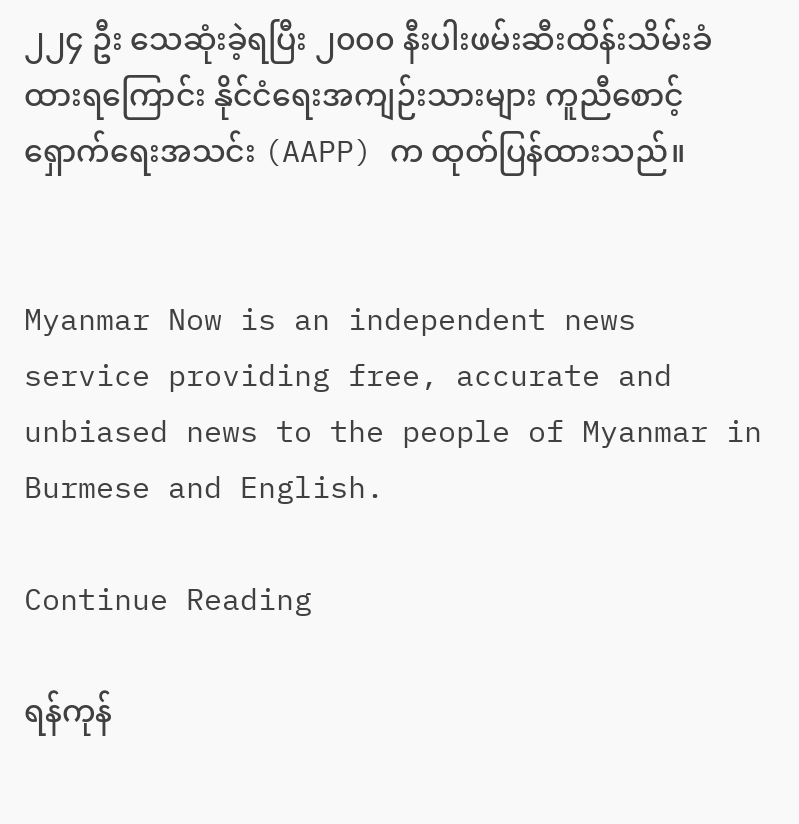၂၂၄ ဦး သေဆုံးခဲ့ရပြီး ၂၀၀၀ နီးပါးဖမ်းဆီးထိန်းသိမ်းခံထားရကြောင်း နိုင်ငံရေးအကျဉ်းသားများ ကူညီစောင့် ရှောက်ရေးအသင်း (AAPP) က ထုတ်ပြန်ထားသည်။


Myanmar Now is an independent news service providing free, accurate and unbiased news to the people of Myanmar in Burmese and English.

Continue Reading

ရန်ကုန်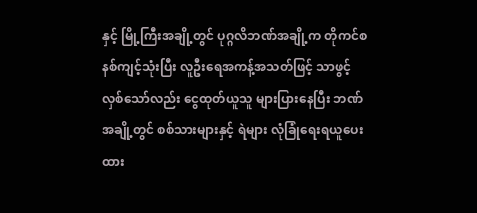နှင့် မြို့ကြီးအချို့တွင် ပုဂ္ဂလိဘဏ်အချို့က တိုကင်စနစ်ကျင့်သုံးပြီး လူဦးရေအကန့်အသတ်ဖြင့် သာဖွင့်လှစ်သော်လည်း ငွေထုတ်ယူသူ များပြားနေပြီး ဘဏ်အချို့တွင် စစ်သားများနှင့် ရဲများ လုံခြုံရေးရယူပေးထား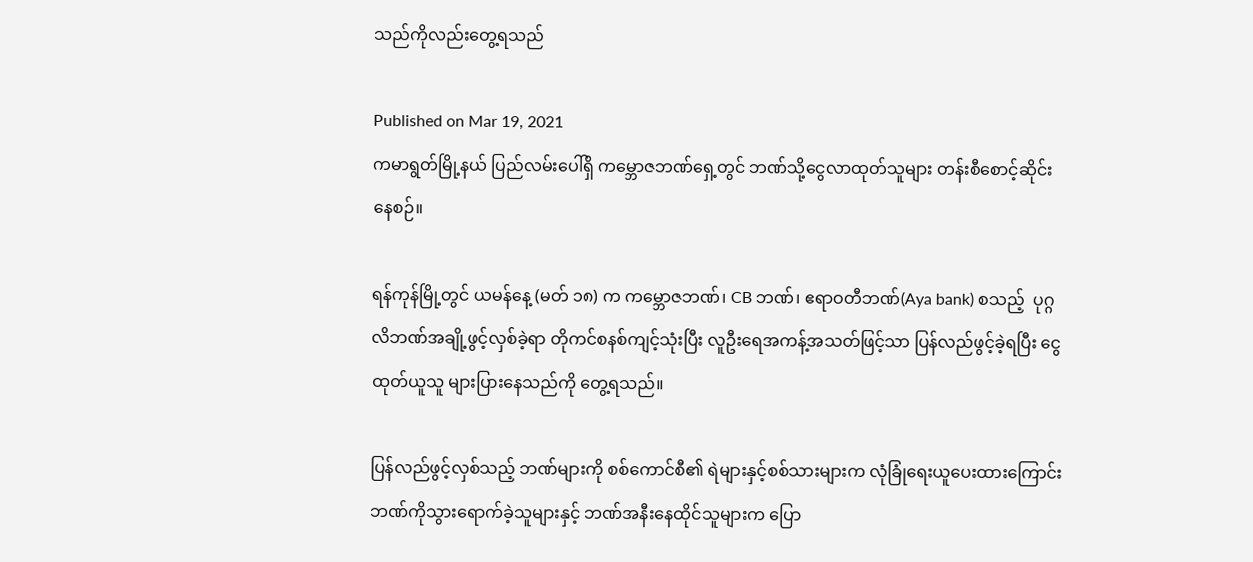သည်ကိုလည်းတွေ့ရသည်

Published on Mar 19, 2021
ကမာရွတ်မြို့နယ် ပြည်လမ်းပေါ်ရှိ ကမ္ဘောဇဘဏ်ရှေ့တွင် ဘဏ်သို့ငွေလာထုတ်သူများ တန်းစီစောင့်ဆိုင်းနေစဉ်။

ရန်ကုန်မြို့တွင် ယမန်နေ့ (မတ် ၁၈) က ကမ္ဘောဇဘဏ်၊ CB ဘဏ်၊ ဧရာဝတီဘဏ်(Aya bank) စသည့်  ပုဂ္ဂလိဘဏ်အချို့ဖွင့်လှစ်ခဲ့ရာ တိုကင်စနစ်ကျင့်သုံးပြီး လူဦးရေအကန့်အသတ်ဖြင့်သာ ပြန်လည်ဖွင့်ခဲ့ရပြီး ငွေထုတ်ယူသူ များပြားနေသည်ကို တွေ့ရသည်။

ပြန်လည်ဖွင့်လှစ်သည့် ဘဏ်များကို စစ်ကောင်စီ၏ ရဲများနှင့်စစ်သားများက လုံခြုံရေးယူပေးထားကြောင်း ဘဏ်ကိုသွားရောက်ခဲ့သူများနှင့် ဘဏ်အနီးနေထိုင်သူများက ပြော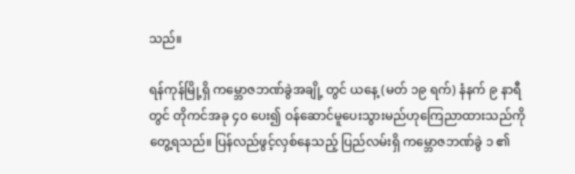သည်။

ရန်ကုန်မြို့ရှိ ကမ္ဘောဇဘဏ်ခွဲအချို့ တွင် ယနေ့ (မတ် ၁၉ ရက်) နံနက် ၉ နာရီတွင် တိုကင်အခု ၄၀ ပေး၍ ဝန်ဆောင်မူပေးသွားမည်ဟုကြေညာထားသည်ကို တွေ့ရသည်။ ပြန်လည်ဖွင့်လှစ်နေသည့် ပြည်လမ်းရှိ ကမ္ဘောဇဘဏ်ခွဲ ၁ ၏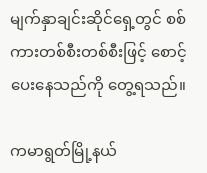မျက်နှာချင်းဆိုင်ရှေ့တွင် စစ်ကားတစ်စီးတစ်စီးဖြင့် စောင့်ပေးနေသည်ကို တွေ့ရသည်။

ကမာရွတ်မြို့နယ်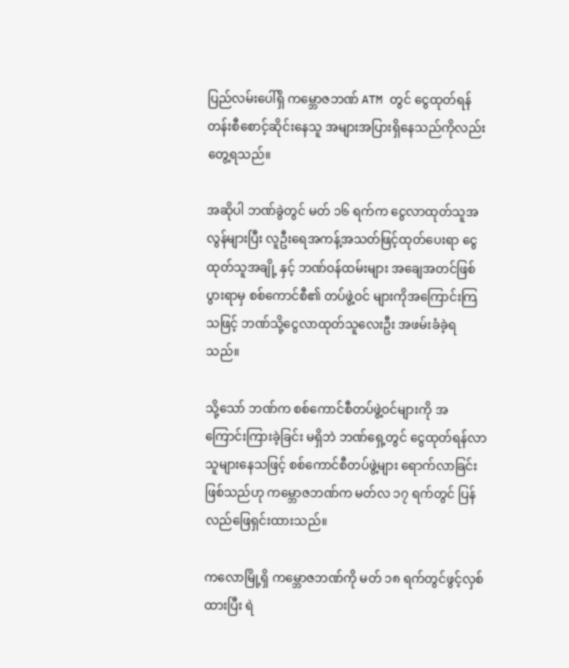ပြည်လမ်းပေါ်ရှိ ကမ္ဘောဇဘဏ် ATM တွင် ငွေထုတ်ရန် တန်းစီစောင့်ဆိုင်းနေသူ အများအပြားရှိနေသည်ကိုလည်းတွေ့ရသည်။

အဆိုပါ ဘဏ်ခွဲတွင် မတ် ၁၆ ရက်က ငွေလာထုတ်သူအလွန်များပြီး လူဦးရေအကန့်အသတ်ဖြင့်ထုတ်ပေးရာ ငွေထုတ်သူအချို့ နှင့် ဘဏ်ဝန်ထမ်းများ အချေအတင်ဖြစ်ပွားရာမှ စစ်ကောင်စီ၏ တပ်ဖွဲ့ဝင် များကိုအကြောင်းကြသဖြင့် ဘဏ်သို့ငွေလာထုတ်သူလေးဦး အဖမ်းခံခဲ့ရသည်။

သို့သော် ဘဏ်က စစ်ကောင်စီတပ်ဖွဲ့ဝင်များကို အကြောင်းကြားခဲ့ခြင်း မရှိဘဲ ဘဏ်ရှေ့တွင် ငွေထုတ်ရန်လာသူများနေသဖြင့် စစ်ကောင်စီတပ်ဖွဲ့များ ရောက်လာခြင်းဖြစ်သည်ဟု ကမ္ဘောဇဘဏ်က မတ်လ ၁၇ ရက်တွင် ပြန်လည်ဖြေရှင်းထားသည်။

ကလောမြို့ရှိ ကမ္ဘောဇဘဏ်ကို မတ် ၁၈ ရက်တွင်ဖွင့်လှစ်ထားပြီး ရဲ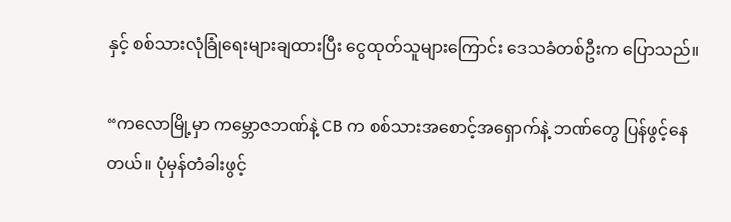နှင့် စစ်သားလုံခြုံရေးများချထားပြီး ငွေထုတ်သူများကြောင်း ဒေသခံတစ်ဦးက ပြောသည်။

“ကလောမြို့မှာ ကမ္ဘောဇဘဏ်နဲ့ CB က စစ်သားအစောင့်အရှောက်နဲ့ ဘဏ်တွေ ပြန်ဖွင့်နေတယ်။ ပုံမှန်တံခါးဖွင့်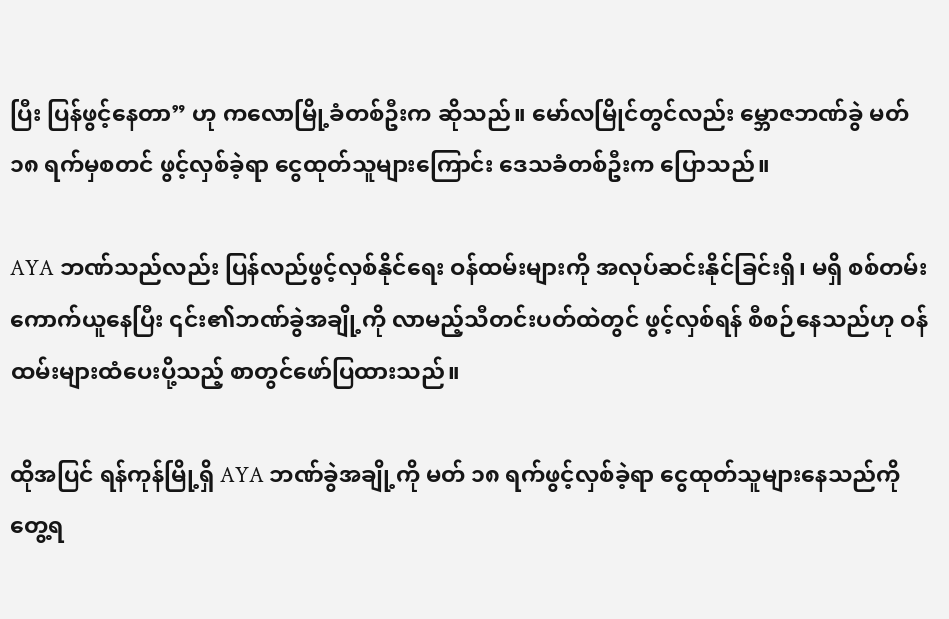ပြီး ပြန်ဖွင့်နေတာ” ဟု ကလောမြို့ခံတစ်ဦးက ဆိုသည်။ မော်လမြိုင်တွင်လည်း မ္ဘောဇဘဏ်ခွဲ မတ် ၁၈ ရက်မှစတင် ဖွင့်လှစ်ခဲ့ရာ ငွေထုတ်သူများကြောင်း ဒေသခံတစ်ဦးက ပြောသည်။

AYA ဘဏ်သည်လည်း ပြန်လည်ဖွင့်လှစ်နိုင်ရေး ဝန်ထမ်းများကို အလုပ်ဆင်းနိုင်ခြင်းရှိ၊ မရှိ စစ်တမ်းကောက်ယူနေပြီး ၎င်း၏ဘဏ်ခွဲအချို့ကို လာမည့်သီတင်းပတ်ထဲတွင် ဖွင့်လှစ်ရန် စီစဉ်နေသည်ဟု ဝန်ထမ်းများထံပေးပို့သည့် စာတွင်ဖော်ပြထားသည်။

ထိုအပြင် ရန်ကုန်မြို့ရှိ AYA ဘဏ်ခွဲအချို့ကို မတ် ၁၈ ရက်ဖွင့်လှစ်ခဲ့ရာ ငွေထုတ်သူများနေသည်ကိုတွေ့ရ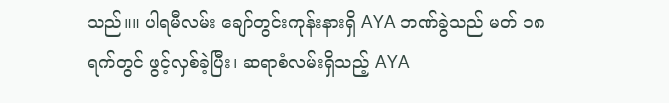သည်။။ ပါရမီလမ်း ချော်တွင်းကုန်းနားရှိ AYA ဘဏ်ခွဲသည် မတ် ၁၈ ရက်တွင် ဖွင့်လှစ်ခဲ့ပြီး၊ ဆရာစံလမ်းရှိသည့် AYA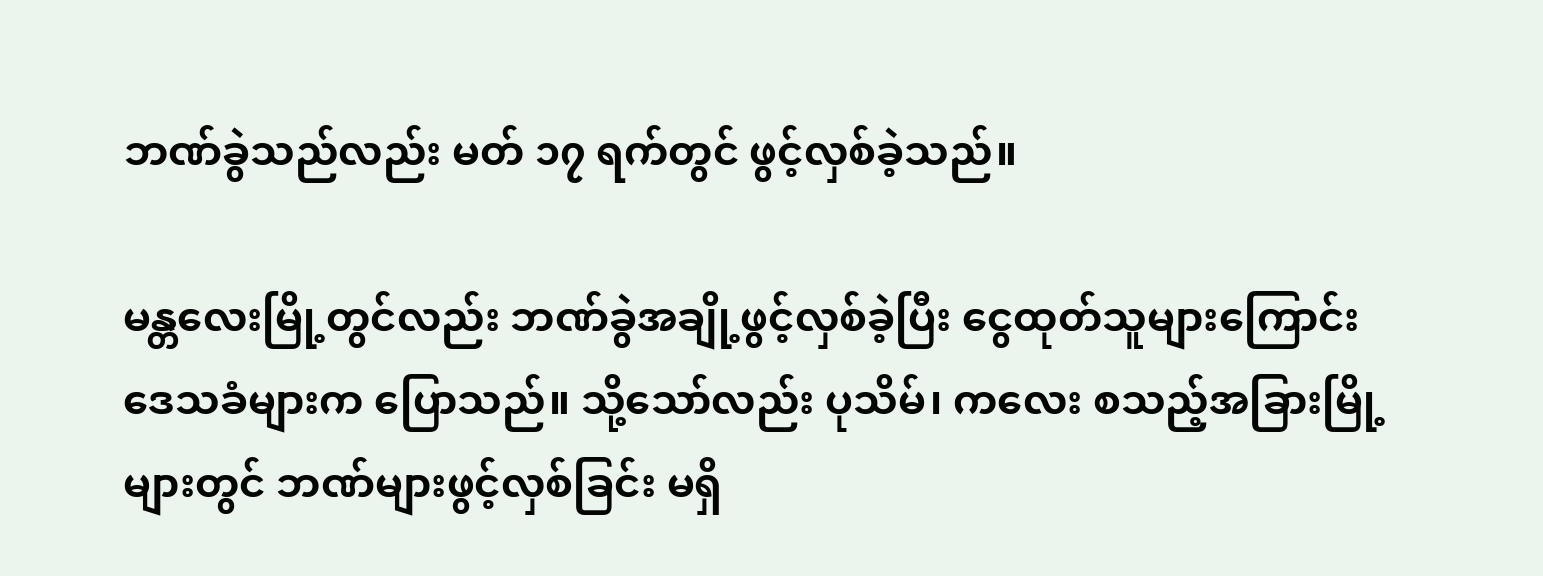ဘဏ်ခွဲသည်လည်း မတ် ၁၇ ရက်တွင် ဖွင့်လှစ်ခဲ့သည်။

မန္တလေးမြို့တွင်လည်း ဘဏ်ခွဲအချို့ဖွင့်လှစ်ခဲ့ပြီး ငွေထုတ်သူများကြောင်း ဒေသခံများက ပြောသည်။ သို့သော်လည်း ပုသိမ်၊ ကလေး စသည့်အခြားမြို့များတွင် ဘဏ်များဖွင့်လှစ်ခြင်း မရှိ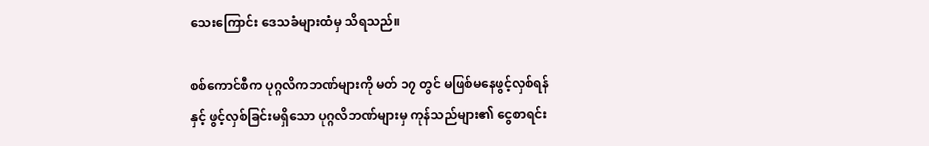သေးကြောင်း ဒေသခံများထံမှ သိရသည်။

စစ်ကောင်စီက ပုဂ္ဂလိကဘဏ်များကို မတ် ၁၇ တွင် မဖြစ်မနေဖွင့်လှစ်ရန်နှင့် ဖွင့်လှစ်ခြင်းမရှိသော ပုဂ္ဂလိဘဏ်များမှ ကုန်သည်များ၏ ငွေစာရင်း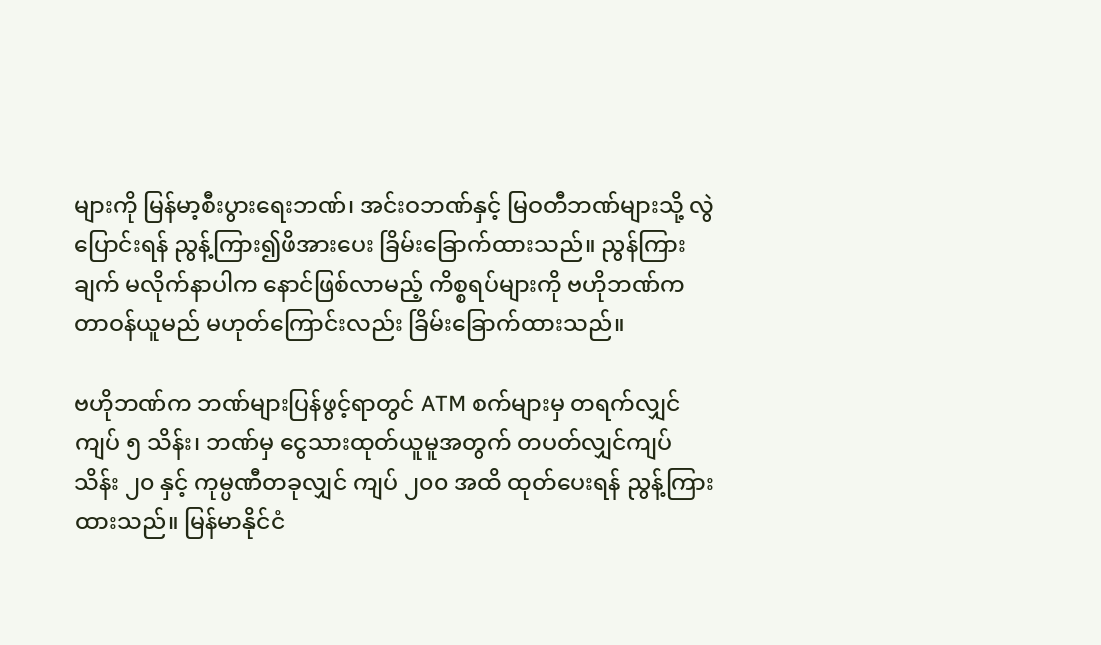များကို မြန်မာ့စီးပွားရေးဘဏ်၊ အင်းဝဘဏ်နှင့် မြဝတီဘဏ်များသို့ လွဲပြောင်းရန် ညွန့်ကြား၍ဖိအားပေး ခြိမ်းခြောက်ထားသည်။ ညွန်ကြားချက် မလိုက်နာပါက နောင်ဖြစ်လာမည့် ကိစ္စရပ်များကို ဗဟိုဘဏ်က တာဝန်ယူမည် မဟုတ်ကြောင်းလည်း ခြိမ်းခြောက်ထားသည်။

ဗဟိုဘဏ်က ဘဏ်များပြန်ဖွင့်ရာတွင် ATM စက်များမှ တရက်လျှင်ကျပ် ၅ သိန်း၊ ဘဏ်မှ ငွေသားထုတ်ယူမူအတွက် တပတ်လျှင်ကျပ် သိန်း ၂၀ နှင့် ကုမ္ပဏီတခုလျှင် ကျပ် ၂၀၀ အထိ ထုတ်ပေးရန် ညွန့်ကြားထားသည်။ မြန်မာနိုင်ငံ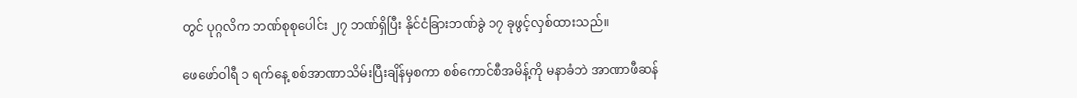တွင် ပုဂ္ဂလိက ဘဏ်စုစုပေါင်း ၂၇ ဘဏ်ရှိပြီး နိုင်ငံခြားဘဏ်ခွဲ ၁၇ ခုဖွင့်လှစ်ထားသည်။

ဖေဖော်ဝါရီ ၁ ရက်နေ့ စစ်အာဏာသိမ်းပြီးချိန်မှစကာ စစ်ကောင်စီအမိန့်ကို မနာခံဘဲ အာဏာဖီဆန်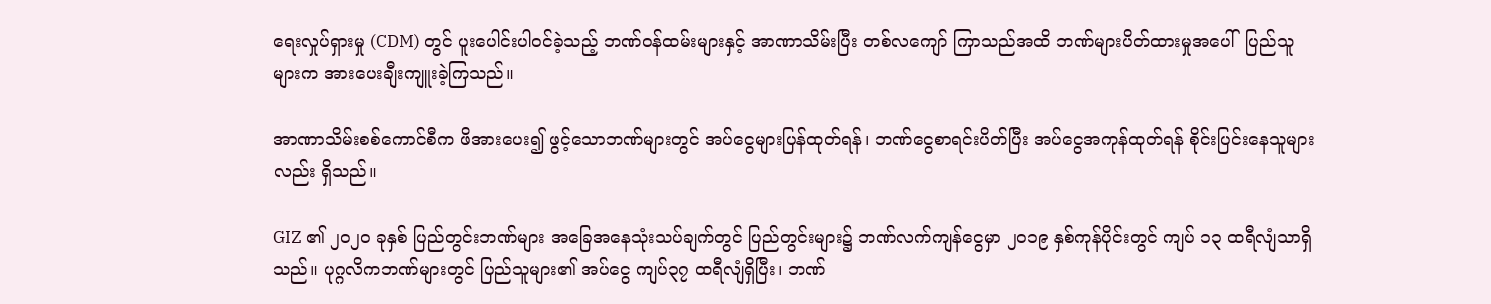ရေးလှုပ်ရှားမှု (CDM) တွင် ပူးပေါင်းပါဝင်ခဲ့သည့် ဘဏ်ဝန်ထမ်းများနှင့် အာဏာသိမ်းပြီး တစ်လကျော် ကြာသည်အထိ ဘဏ်များပိတ်ထားမှုအပေါ်  ပြည်သူများက အားပေးချီးကျူးခဲ့ကြသည်။

အာဏာသိမ်းစစ်ကောင်စီက ဖိအားပေး၍ ဖွင့်သောဘဏ်များတွင် အပ်ငွေများပြန်ထုတ်ရန်၊ ဘဏ်ငွေစာရင်းပိတ်ပြီး အပ်ငွေအကုန်ထုတ်ရန် စိုင်းပြင်းနေသူများလည်း ရှိသည်။

GIZ ၏ ၂၀၂၀ ခုနှစ် ပြည်တွင်းဘဏ်များ အခြေအနေသုံးသပ်ချက်တွင် ပြည်တွင်းများ၌ ဘဏ်လက်ကျန်ငွေမှာ ၂၀၁၉ နှစ်ကုန်ပိုင်းတွင် ကျပ် ၁၃ ထရီလျံသာရှိသည်။ ပုဂ္ဂလိကဘဏ်များတွင် ပြည်သူများ၏ အပ်ငွေ ကျပ်၃၇ ထရီလျံရှိပြီး၊ ဘဏ်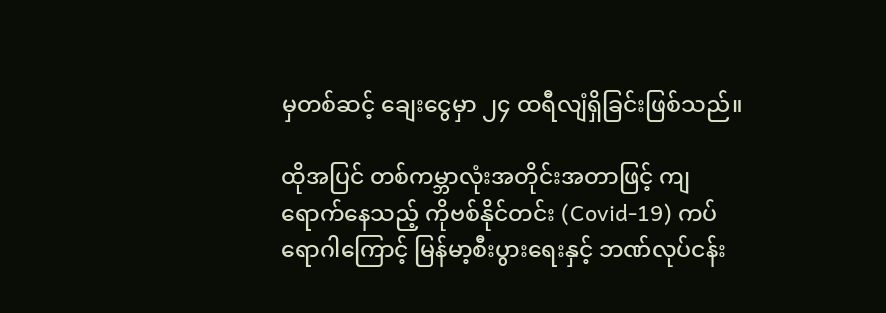မှတစ်ဆင့် ချေးငွေမှာ ၂၄ ထရီလျံရှိခြင်းဖြစ်သည်။

ထိုအပြင် တစ်ကမ္ဘာလုံးအတိုင်းအတာဖြင့် ကျရောက်နေသည့် ကိုဗစ်နိုင်တင်း (Covid-19) ကပ်ရောဂါကြောင့် မြန်မာ့စီးပွားရေးနှင့် ဘဏ်လုပ်ငန်း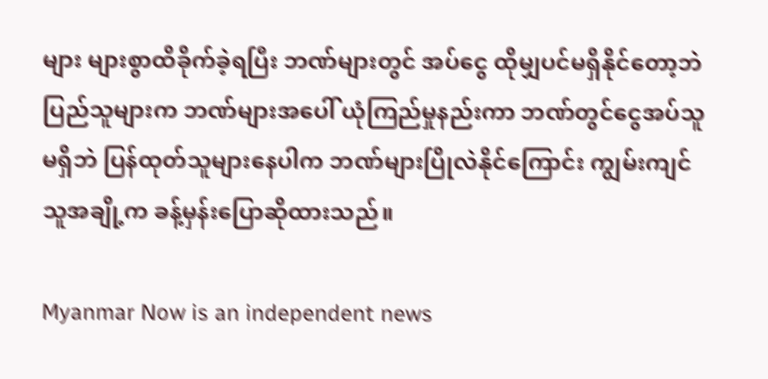များ များစွာထိခိုက်ခဲ့ရပြီး ဘဏ်များတွင် အပ်ငွေ ထိုမျှပင်မရှိနိုင်တော့ဘဲ ပြည်သူများက ဘဏ်များအပေါ် ယုံကြည်မှုနည်းကာ ဘဏ်တွင်ငွေအပ်သူမရှိဘဲ ပြန်ထုတ်သူများနေပါက ဘဏ်များပြိုလဲနိုင်ကြောင်း ကျွမ်းကျင်သူအချို့က ခန့်မှန်းပြောဆိုထားသည်။

Myanmar Now is an independent news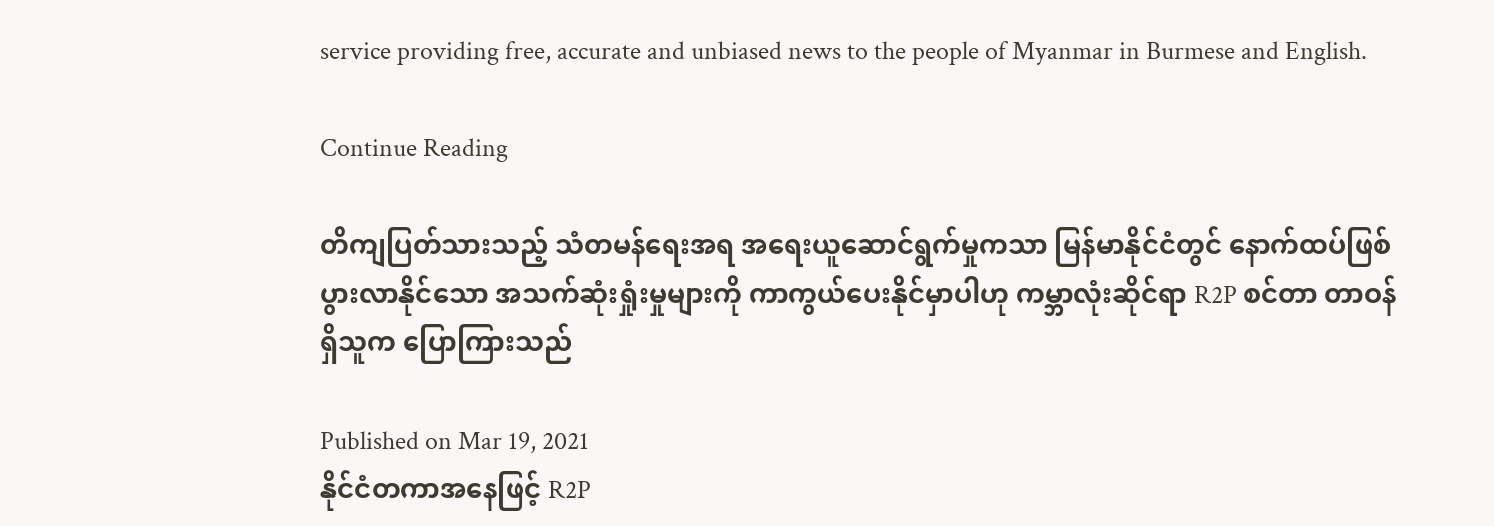service providing free, accurate and unbiased news to the people of Myanmar in Burmese and English.

Continue Reading

တိကျပြတ်သားသည့် သံတမန်ရေးအရ အရေးယူဆောင်ရွက်မှုကသာ မြန်မာနိုင်ငံတွင် နောက်ထပ်ဖြစ်ပွားလာနိုင်သော အသက်ဆုံးရှုံးမှုများကို ကာကွယ်ပေးနိုင်မှာပါဟု ကမ္ဘာလုံးဆိုင်ရာ R2P စင်တာ တာဝန်ရှိသူက ပြောကြားသည်

Published on Mar 19, 2021
နိုင်ငံတကာအနေဖြင့် R2P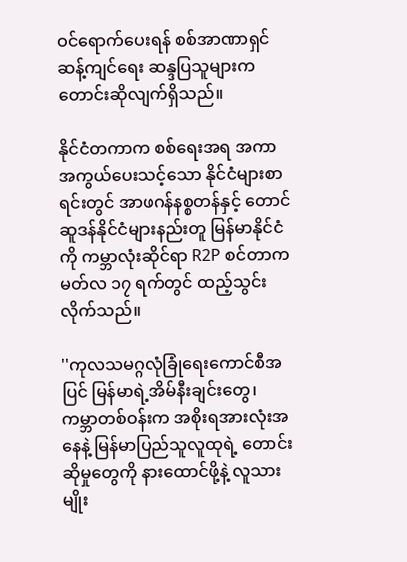ဝင်ရောက်ပေးရန် စစ်အာဏာရှင်ဆန့်ကျင်ရေး ဆန္ဒပြသူများက တောင်းဆိုလျက်ရှိသည်။

နိုင်ငံတကာက စစ်ရေးအရ အကာအကွယ်ပေးသင့်သော နိုင်ငံများစာရင်းတွင် အာဖဂန်နစ္စတန်နှင့် တောင်ဆူဒန်နိုင်ငံများနည်းတူ မြန်မာနိုင်ငံကို ကမ္ဘာလုံးဆိုင်ရာ R2P စင်တာက မတ်လ ၁၇ ရက်တွင် ထည့်သွင်းလိုက်သည်။

''ကုလသမဂ္ဂလုံခြုံရေးကောင်စီအပြင် မြန်မာရဲ့အိမ်နီးချင်းတွေ၊ ကမ္ဘာတစ်ဝန်းက အစိုးရအားလုံးအနေနဲ့ မြန်မာပြည်သူလူထုရဲ့ တောင်းဆိုမှုတွေကို နားထောင်ဖို့နဲ့ လူသားမျိုး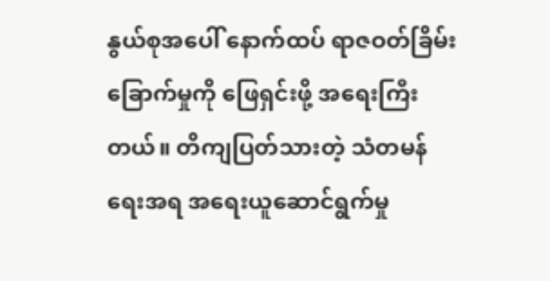နွယ်စုအပေါ် နောက်ထပ် ရာဇဝတ်ခြိမ်းခြောက်မှုကို ဖြေရှင်းဖို့ အရေးကြီးတယ်။ တိကျပြတ်သားတဲ့ သံတမန်ရေးအရ အရေးယူဆောင်ရွက်မှု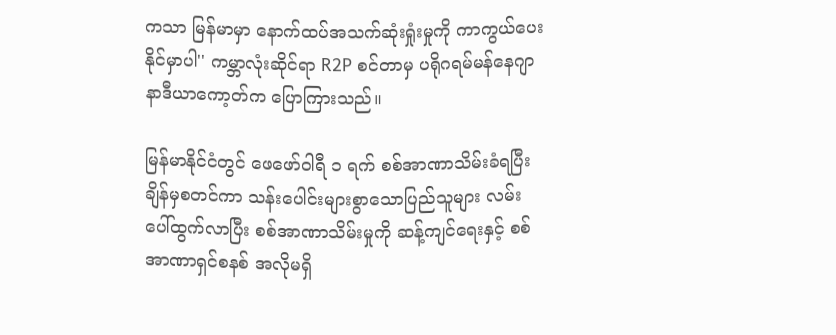ကသာ မြန်မာမှာ နောက်ထပ်အသက်ဆုံးရှုံးမှုကို ကာကွယ်ပေးနိုင်မှာပါ'' ကမ္ဘာလုံးဆိုင်ရာ R2P စင်တာမှ ပရိုဂရမ်မန်နေဂျာနာဒီယာကော့တ်က ပြောကြားသည်။

မြန်မာနိုင်ငံတွင် ဖေဖော်ဝါရီ ၁ ရက် စစ်အာဏာသိမ်းခံရပြီးချိန်မှစတင်ကာ သန်းပေါင်းများစွာသောပြည်သူများ လမ်းပေါ်ထွက်လာပြီး စစ်အာဏာသိမ်းမှုကို ဆန့်ကျင်ရေးနှင့် စစ်အာဏာရှင်စနစ် အလိုမရှိ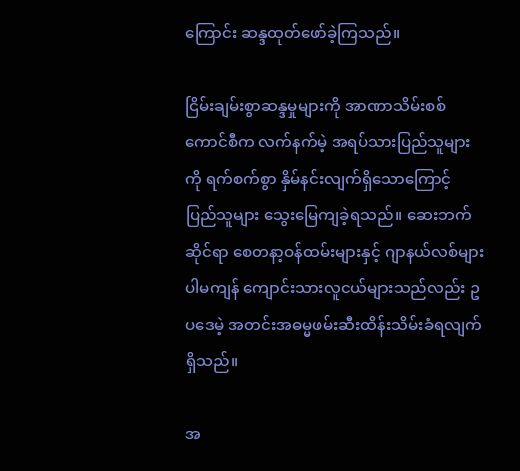ကြောင်း ဆန္ဒထုတ်ဖော်ခဲ့ကြသည်။

ငြိမ်းချမ်းစွာဆန္ဒမှုများကို အာဏာသိမ်းစစ်ကောင်စီက လက်နက်မဲ့ အရပ်သားပြည်သူများကို ရက်စက်စွာ နှိမ်နင်းလျက်ရှိသောကြောင့် ပြည်သူများ သွေးမြေကျခဲ့ရသည်။ ဆေးဘက်ဆိုင်ရာ စေတနာ့ဝန်ထမ်းများနှင့် ဂျာနယ်လစ်များပါမကျန် ကျောင်းသားလူငယ်များသည်လည်း ဥပဒေမဲ့ အတင်းအဓမ္မဖမ်းဆီးထိန်းသိမ်းခံရလျက်ရှိသည်။

အ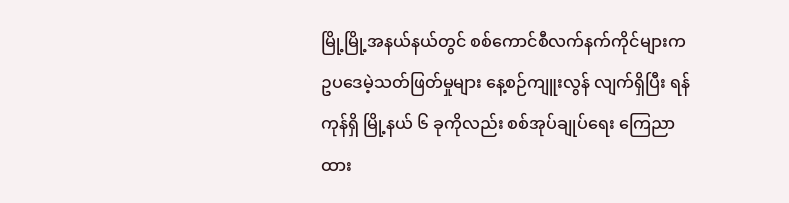မြို့မြို့အနယ်နယ်တွင် စစ်ကောင်စီလက်နက်ကိုင်များက ဥပဒေမဲ့သတ်ဖြတ်မှုများ နေ့စဉ်ကျူးလွန် လျက်ရှိပြီး ရန်ကုန်ရှိ မြို့နယ် ၆ ခုကိုလည်း စစ်အုပ်ချုပ်ရေး ကြေညာထား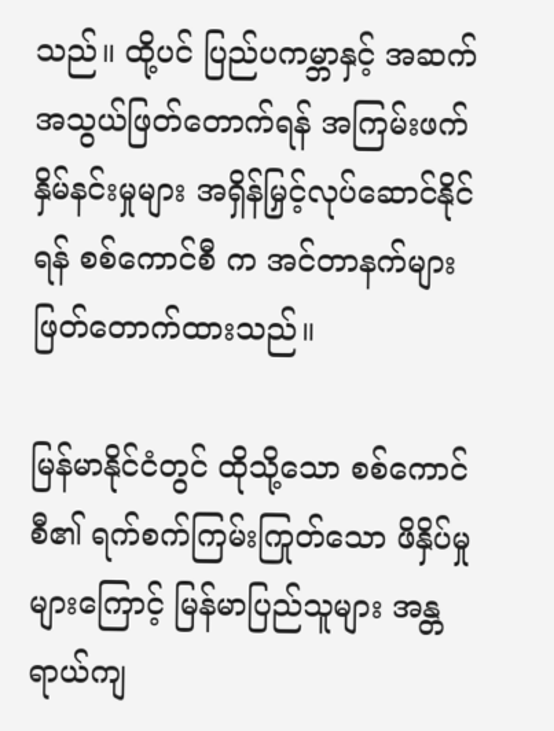သည်။ ထို့ပင် ပြည်ပကမ္ဘာနှင့် အဆက်အသွယ်ဖြတ်တောက်ရန် အကြမ်းဖက်နှိမ်နင်းမှုများ အရှိန်မြှင့်လုပ်ဆောင်နိုင်ရန် စစ်ကောင်စီ က အင်တာနက်များ ဖြတ်တောက်ထားသည်။

မြန်မာနိုင်ငံတွင် ထိုသို့သော စစ်ကောင်စီ၏ ရက်စက်ကြမ်းကြုတ်သော ဖိနှိပ်မှုများကြောင့် မြန်မာပြည်သူများ အန္တရာယ်ကျ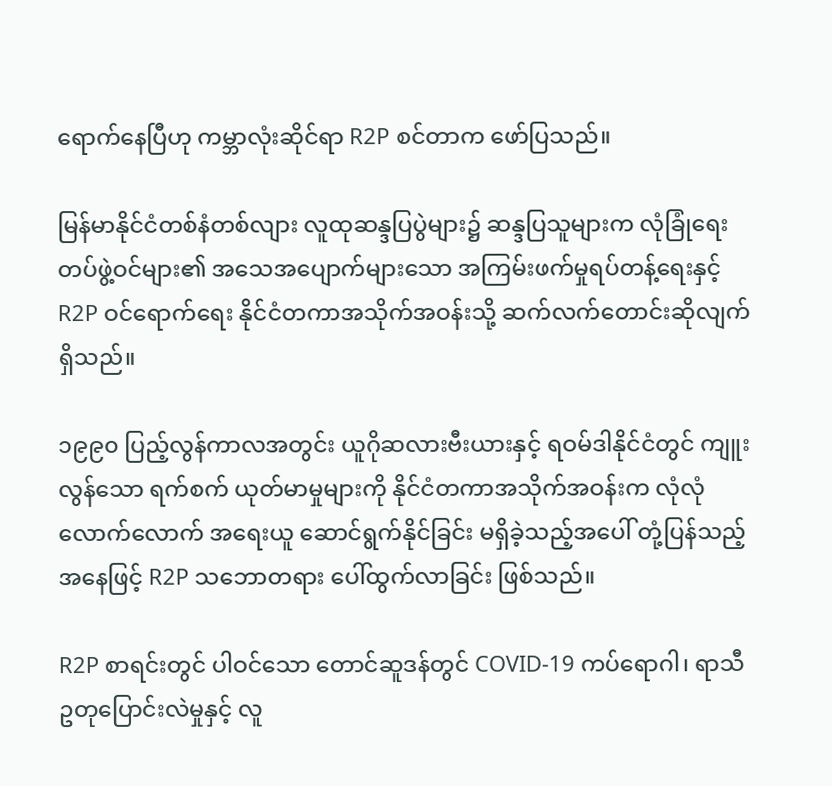ရောက်နေပြီဟု ကမ္ဘာလုံးဆိုင်ရာ R2P စင်တာက ဖော်ပြသည်။

မြန်မာနိုင်ငံတစ်နံတစ်လျား လူထုဆန္ဒပြပွဲများ၌ ဆန္ဒပြသူများက လုံခြုံရေးတပ်ဖွဲ့ဝင်များ၏ အသေအပျောက်များသော အကြမ်းဖက်မှုရပ်တန့်ရေးနှင့် R2P ဝင်ရောက်ရေး နိုင်ငံတကာအသိုက်အဝန်းသို့ ဆက်လက်တောင်းဆိုလျက်ရှိသည်။

၁၉၉၀ ပြည့်လွန်ကာလအတွင်း ယူဂိုဆလားဗီးယားနှင့် ရဝမ်ဒါနိုင်ငံတွင် ကျူးလွန်သော ရက်စက် ယုတ်မာမှုများကို နိုင်ငံတကာအသိုက်အဝန်းက လုံလုံလောက်လောက် အရေးယူ ဆောင်ရွက်နိုင်ခြင်း မရှိခဲ့သည့်အပေါ် တုံ့ပြန်သည့်အနေဖြင့် R2P သဘောတရား ပေါ်ထွက်လာခြင်း ဖြစ်သည်။

R2P စာရင်းတွင် ပါဝင်သော တောင်ဆူဒန်တွင် COVID-19 ကပ်ရောဂါ၊ ရာသီဥတုပြောင်းလဲမှုနှင့် လူ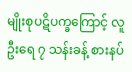မျိုးစုပဋိပက္ခကြောင့် လူဦးရေ ၇ သန်းခန့် စားနပ်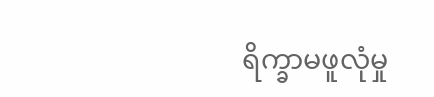ရိက္ခာမဖူလုံမှု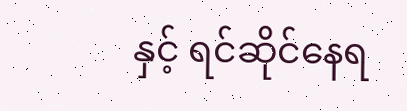နှင့် ရင်ဆိုင်နေရ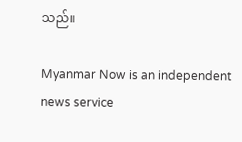သည်။

Myanmar Now is an independent news service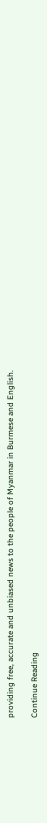providing free, accurate and unbiased news to the people of Myanmar in Burmese and English.

Continue Reading